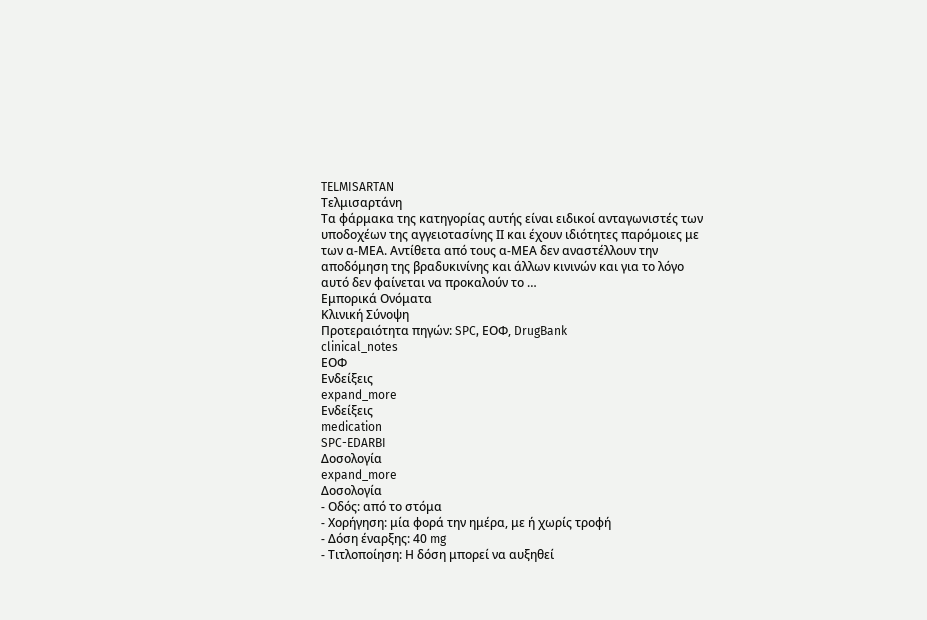TELMISARTAN
Τελμισαρτάνη
Τα φάρμακα της κατηγορίας αυτής είναι ειδικοί ανταγωνιστές των υποδοχέων της αγγειοτασίνης ΙΙ και έχουν ιδιότητες παρόμοιες με των α-ΜΕΑ. Αντίθετα από τους α-ΜΕΑ δεν αναστέλλουν την αποδόμηση της βραδυκινίνης και άλλων κινινών και για το λόγο αυτό δεν φαίνεται να προκαλούν το …
Εμπορικά Ονόματα
Κλινική Σύνοψη
Προτεραιότητα πηγών: SPC, ΕΟΦ, DrugBank
clinical_notes
ΕΟΦ
Ενδείξεις
expand_more
Ενδείξεις
medication
SPC-EDARBI
Δοσολογία
expand_more
Δοσολογία
- Οδός: από το στόμα
- Χορήγηση: μία φορά την ημέρα, με ή χωρίς τροφή
- Δόση έναρξης: 40 mg
- Τιτλοποίηση: Η δόση μπορεί να αυξηθεί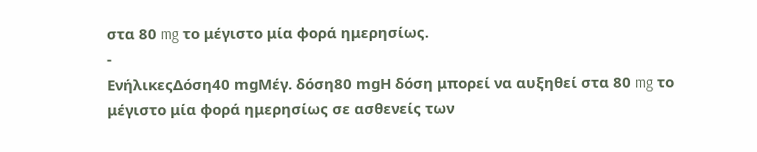στα 80 mg το μέγιστο μία φορά ημερησίως.
-
ΕνήλικεςΔόση40 mgΜέγ. δόση80 mgΗ δόση μπορεί να αυξηθεί στα 80 mg το μέγιστο μία φορά ημερησίως σε ασθενείς των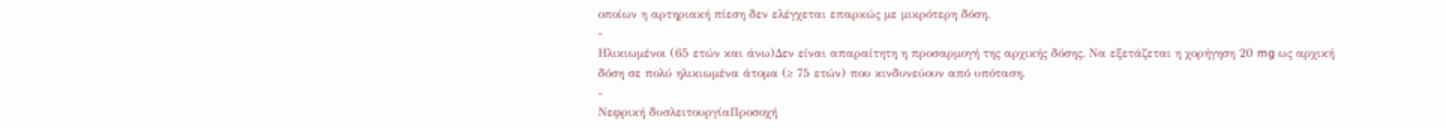οποίων η αρτηριακή πίεση δεν ελέγχεται επαρκώς με μικρότερη δόση.
-
Ηλικιωμένοι (65 ετών και άνω)Δεν είναι απαραίτητη η προσαρμογή της αρχικής δόσης. Να εξετάζεται η χορήγηση 20 mg ως αρχική δόση σε πολύ ηλικιωμένα άτομα (≥ 75 ετών) που κινδυνεύουν από υπόταση.
-
Νεφρική δυσλειτουργίαΠροσοχή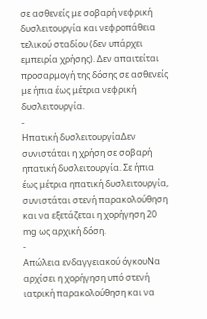σε ασθενείς με σοβαρή νεφρική δυσλειτουργία και νεφροπάθεια τελικού σταδίου (δεν υπάρχει εμπειρία χρήσης). Δεν απαιτείται προσαρμογή της δόσης σε ασθενείς με ήπια έως μέτρια νεφρική δυσλειτουργία.
-
Ηπατική δυσλειτουργίαΔεν συνιστάται η χρήση σε σοβαρή ηπατική δυσλειτουργία. Σε ήπια έως μέτρια ηπατική δυσλειτουργία, συνιστάται στενή παρακολούθηση και να εξετάζεται η χορήγηση 20 mg ως αρχική δόση.
-
Απώλεια ενδαγγειακού όγκουΝα αρχίσει η χορήγηση υπό στενή ιατρική παρακολούθηση και να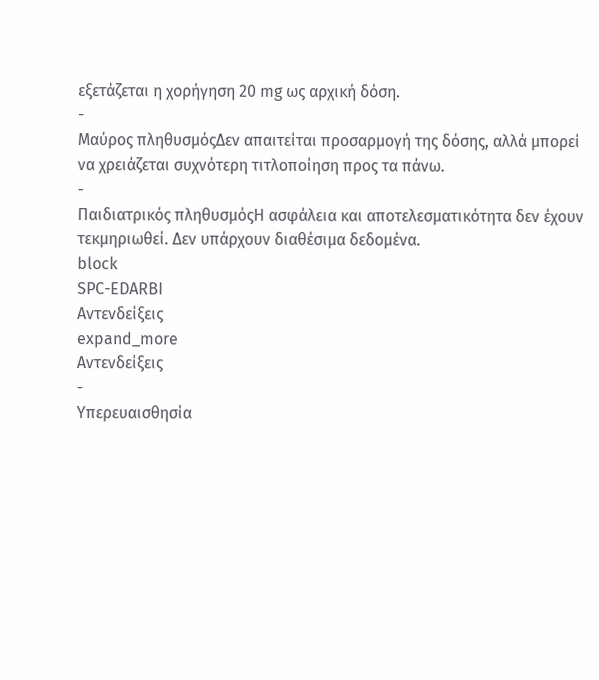εξετάζεται η χορήγηση 20 mg ως αρχική δόση.
-
Μαύρος πληθυσμόςΔεν απαιτείται προσαρμογή της δόσης, αλλά μπορεί να χρειάζεται συχνότερη τιτλοποίηση προς τα πάνω.
-
Παιδιατρικός πληθυσμόςΗ ασφάλεια και αποτελεσματικότητα δεν έχουν τεκμηριωθεί. Δεν υπάρχουν διαθέσιμα δεδομένα.
block
SPC-EDARBI
Αντενδείξεις
expand_more
Αντενδείξεις
-
Υπερευαισθησία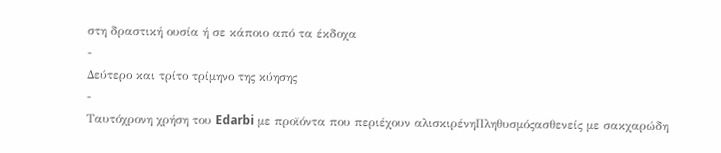στη δραστική ουσία ή σε κάποιο από τα έκδοχα
-
Δεύτερο και τρίτο τρίμηνο της κύησης
-
Ταυτόχρονη χρήση του Edarbi με προϊόντα που περιέχουν αλισκιρένηΠληθυσμόςασθενείς με σακχαρώδη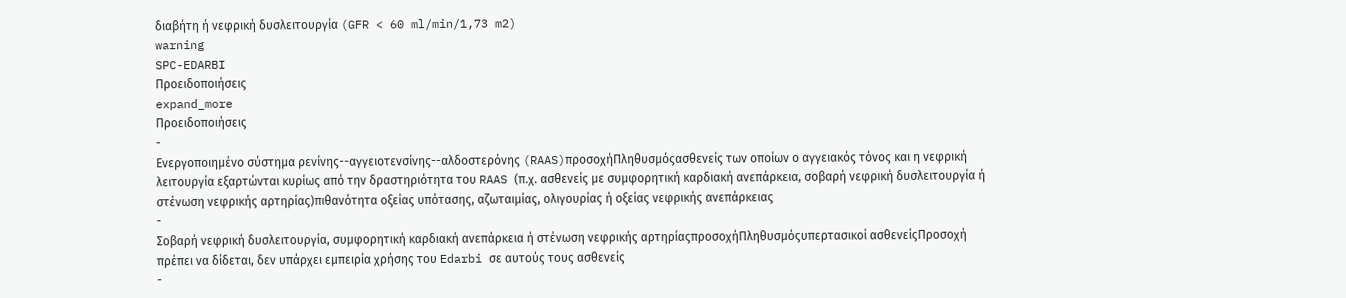διαβήτη ή νεφρική δυσλειτουργία (GFR < 60 ml/min/1,73 m2)
warning
SPC-EDARBI
Προειδοποιήσεις
expand_more
Προειδοποιήσεις
-
Ενεργοποιημένο σύστημα ρενίνης--αγγειοτενσίνης--αλδοστερόνης (RAAS)προσοχήΠληθυσμόςασθενείς των οποίων ο αγγειακός τόνος και η νεφρική λειτουργία εξαρτώνται κυρίως από την δραστηριότητα του RAAS (π.χ. ασθενείς με συμφορητική καρδιακή ανεπάρκεια, σοβαρή νεφρική δυσλειτουργία ή στένωση νεφρικής αρτηρίας)πιθανότητα οξείας υπότασης, αζωταιμίας, ολιγουρίας ή οξείας νεφρικής ανεπάρκειας
-
Σοβαρή νεφρική δυσλειτουργία, συμφορητική καρδιακή ανεπάρκεια ή στένωση νεφρικής αρτηρίαςπροσοχήΠληθυσμόςυπερτασικοί ασθενείςΠροσοχή πρέπει να δίδεται, δεν υπάρχει εμπειρία χρήσης του Edarbi σε αυτούς τους ασθενείς
-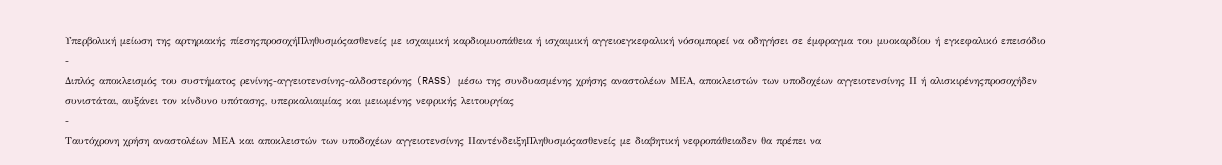Υπερβολική μείωση της αρτηριακής πίεσηςπροσοχήΠληθυσμόςασθενείς με ισχαιμική καρδιομυοπάθεια ή ισχαιμική αγγειοεγκεφαλική νόσομπορεί να οδηγήσει σε έμφραγμα του μυοκαρδίου ή εγκεφαλικό επεισόδιο
-
Διπλός αποκλεισμός του συστήματος ρενίνης-αγγειοτενσίνης-αλδοστερόνης (RASS) μέσω της συνδυασμένης χρήσης αναστολέων ΜΕΑ, αποκλειστών των υποδοχέων αγγειοτενσίνης ΙΙ ή αλισκιρένηςπροσοχήδεν συνιστάται, αυξάνει τον κίνδυνο υπότασης, υπερκαλιαιμίας και μειωμένης νεφρικής λειτουργίας
-
Ταυτόχρονη χρήση αναστολέων ΜΕΑ και αποκλειστών των υποδοχέων αγγειοτενσίνης ΙΙαντένδειξηΠληθυσμόςασθενείς με διαβητική νεφροπάθειαδεν θα πρέπει να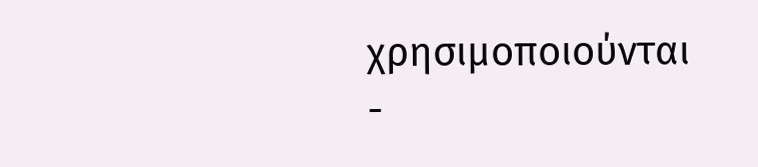χρησιμοποιούνται
-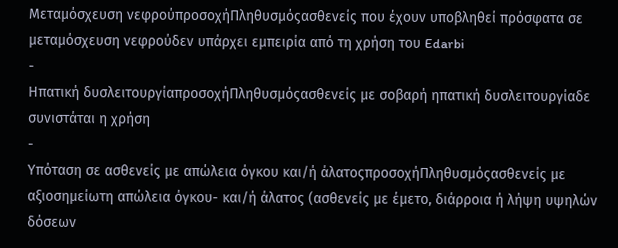Μεταμόσχευση νεφρούπροσοχήΠληθυσμόςασθενείς που έχουν υποβληθεί πρόσφατα σε μεταμόσχευση νεφρούδεν υπάρχει εμπειρία από τη χρήση του Edarbi
-
Ηπατική δυσλειτουργίαπροσοχήΠληθυσμόςασθενείς με σοβαρή ηπατική δυσλειτουργίαδε συνιστάται η χρήση
-
Υπόταση σε ασθενείς με απώλεια όγκου και/ή άλατοςπροσοχήΠληθυσμόςασθενείς με αξιοσημείωτη απώλεια όγκου- και/ή άλατος (ασθενείς με έμετο, διάρροια ή λήψη υψηλών δόσεων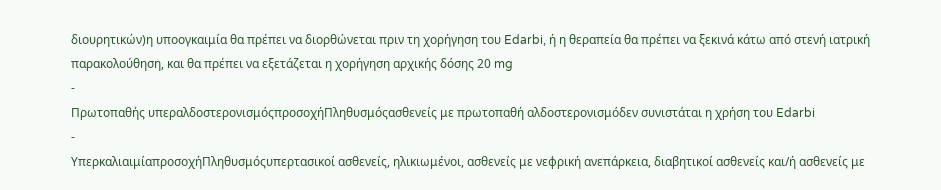διουρητικών)η υποογκαιμία θα πρέπει να διορθώνεται πριν τη χορήγηση του Edarbi, ή η θεραπεία θα πρέπει να ξεκινά κάτω από στενή ιατρική παρακολούθηση, και θα πρέπει να εξετάζεται η χορήγηση αρχικής δόσης 20 mg
-
Πρωτοπαθής υπεραλδοστερονισμόςπροσοχήΠληθυσμόςασθενείς με πρωτοπαθή αλδοστερονισμόδεν συνιστάται η χρήση του Edarbi
-
ΥπερκαλιαιμίαπροσοχήΠληθυσμόςυπερτασικοί ασθενείς, ηλικιωμένοι, ασθενείς με νεφρική ανεπάρκεια, διαβητικοί ασθενείς και/ή ασθενείς με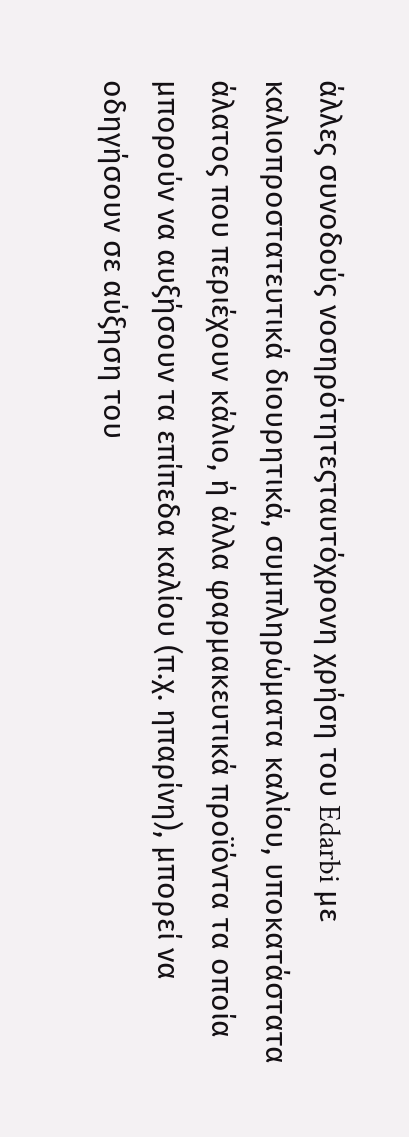άλλες συνοδούς νοσηρότητεςταυτόχρονη χρήση του Edarbi με καλιοπροστατευτικά διουρητικά, συμπληρώματα καλίου, υποκατάστατα άλατος που περιέχουν κάλιο, ή άλλα φαρμακευτικά προϊόντα τα οποία μπορούν να αυξήσουν τα επίπεδα καλίου (π.χ. ηπαρίνη), μπορεί να οδηγήσουν σε αύξηση του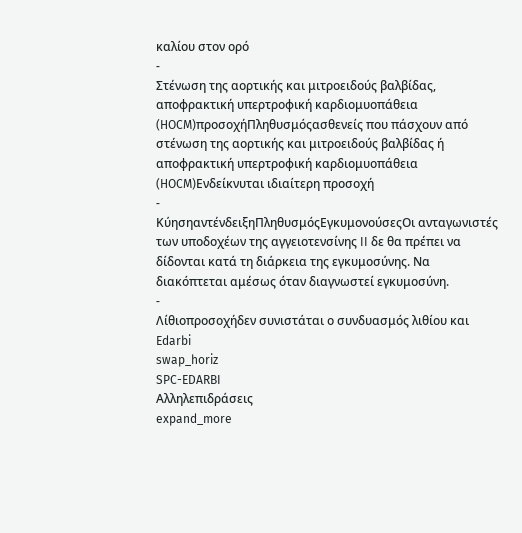καλίου στον ορό
-
Στένωση της αορτικής και μιτροειδούς βαλβίδας, αποφρακτική υπερτροφική καρδιομυοπάθεια (HOCM)προσοχήΠληθυσμόςασθενείς που πάσχουν από στένωση της αορτικής και μιτροειδούς βαλβίδας ή αποφρακτική υπερτροφική καρδιομυοπάθεια (HOCM)Ενδείκνυται ιδιαίτερη προσοχή
-
ΚύησηαντένδειξηΠληθυσμόςΕγκυμονούσεςΟι ανταγωνιστές των υποδοχέων της αγγειοτενσίνης II δε θα πρέπει να δίδονται κατά τη διάρκεια της εγκυμοσύνης. Να διακόπτεται αμέσως όταν διαγνωστεί εγκυμοσύνη.
-
Λίθιοπροσοχήδεν συνιστάται ο συνδυασμός λιθίου και Edarbi
swap_horiz
SPC-EDARBI
Αλληλεπιδράσεις
expand_more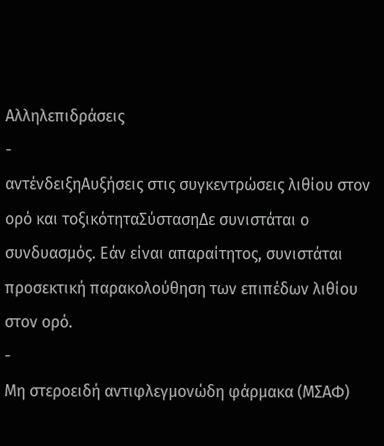Αλληλεπιδράσεις
-
αντένδειξηΑυξήσεις στις συγκεντρώσεις λιθίου στον ορό και τοξικότηταΣύστασηΔε συνιστάται ο συνδυασμός. Εάν είναι απαραίτητος, συνιστάται προσεκτική παρακολούθηση των επιπέδων λιθίου στον ορό.
-
Μη στεροειδή αντιφλεγμονώδη φάρμακα (ΜΣΑΦ)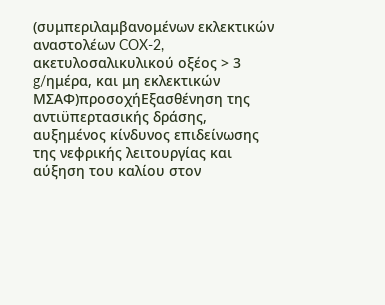(συμπεριλαμβανομένων εκλεκτικών αναστολέων COX-2, ακετυλοσαλικυλικού οξέος > 3 g/ημέρα, και μη εκλεκτικών ΜΣΑΦ)προσοχήΕξασθένηση της αντιϋπερτασικής δράσης, αυξημένος κίνδυνος επιδείνωσης της νεφρικής λειτουργίας και αύξηση του καλίου στον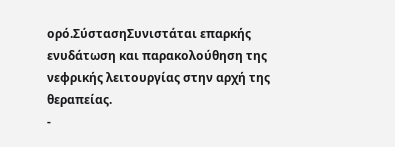ορό.ΣύστασηΣυνιστάται επαρκής ενυδάτωση και παρακολούθηση της νεφρικής λειτουργίας στην αρχή της θεραπείας.
-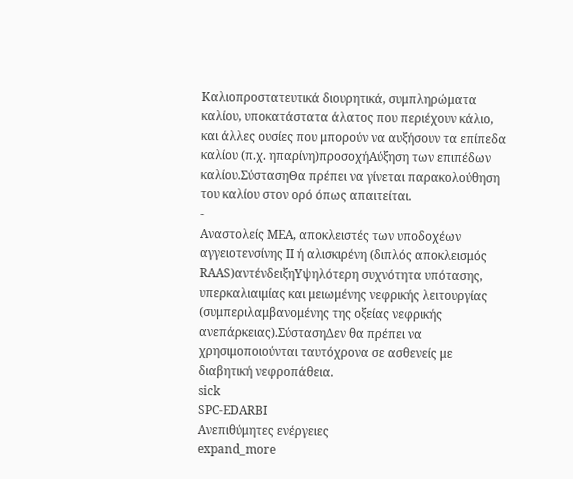Καλιοπροστατευτικά διουρητικά, συμπληρώματα καλίου, υποκατάστατα άλατος που περιέχουν κάλιο, και άλλες ουσίες που μπορούν να αυξήσουν τα επίπεδα καλίου (π.χ. ηπαρίνη)προσοχήΑύξηση των επιπέδων καλίου.ΣύστασηΘα πρέπει να γίνεται παρακολούθηση του καλίου στον ορό όπως απαιτείται.
-
Αναστολείς ΜΕΑ, αποκλειστές των υποδοχέων αγγειοτενσίνης ΙΙ ή αλισκιρένη (διπλός αποκλεισμός RAAS)αντένδειξηΥψηλότερη συχνότητα υπότασης, υπερκαλιαιμίας και μειωμένης νεφρικής λειτουργίας (συμπεριλαμβανομένης της οξείας νεφρικής ανεπάρκειας).ΣύστασηΔεν θα πρέπει να χρησιμοποιούνται ταυτόχρονα σε ασθενείς με διαβητική νεφροπάθεια.
sick
SPC-EDARBI
Ανεπιθύμητες ενέργειες
expand_more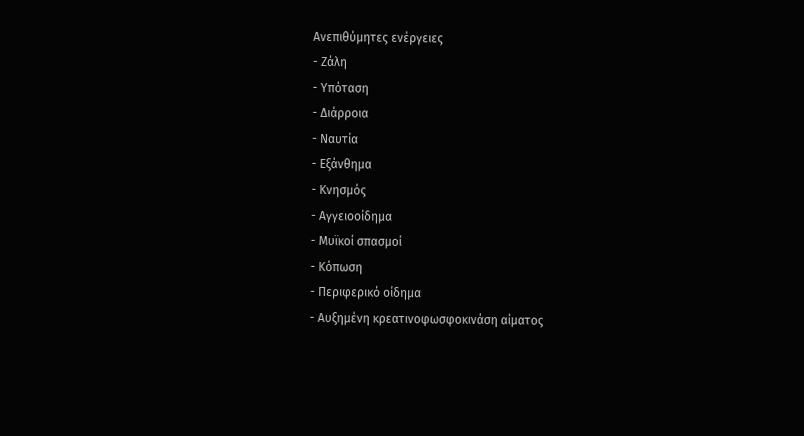Ανεπιθύμητες ενέργειες
- Ζάλη
- Υπόταση
- Διάρροια
- Ναυτία
- Εξάνθημα
- Κνησμός
- Αγγειοοίδημα
- Μυϊκοί σπασμοί
- Κόπωση
- Περιφερικό οίδημα
- Αυξημένη κρεατινοφωσφοκινάση αίματος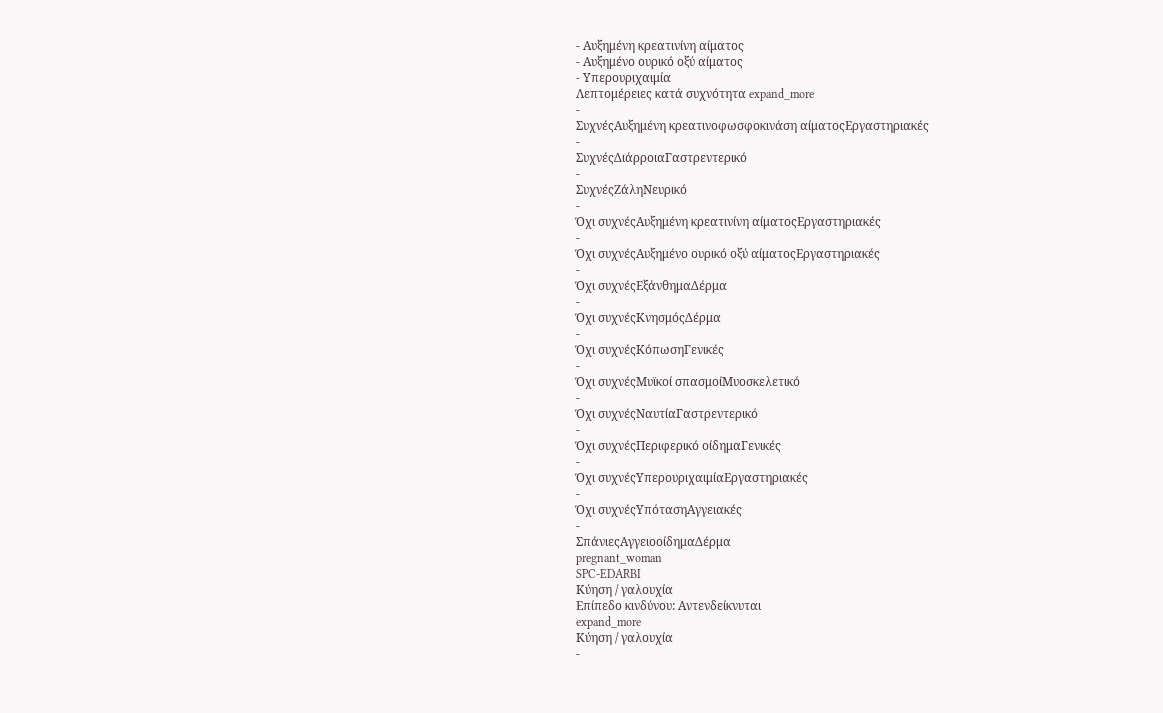- Αυξημένη κρεατινίνη αίματος
- Αυξημένο ουρικό οξύ αίματος
- Υπερουριχαιμία
Λεπτομέρειες κατά συχνότητα expand_more
-
ΣυχνέςΑυξημένη κρεατινοφωσφοκινάση αίματοςΕργαστηριακές
-
ΣυχνέςΔιάρροιαΓαστρεντερικό
-
ΣυχνέςΖάληΝευρικό
-
Όχι συχνέςΑυξημένη κρεατινίνη αίματοςΕργαστηριακές
-
Όχι συχνέςΑυξημένο ουρικό οξύ αίματοςΕργαστηριακές
-
Όχι συχνέςΕξάνθημαΔέρμα
-
Όχι συχνέςΚνησμόςΔέρμα
-
Όχι συχνέςΚόπωσηΓενικές
-
Όχι συχνέςΜυϊκοί σπασμοίΜυοσκελετικό
-
Όχι συχνέςΝαυτίαΓαστρεντερικό
-
Όχι συχνέςΠεριφερικό οίδημαΓενικές
-
Όχι συχνέςΥπερουριχαιμίαΕργαστηριακές
-
Όχι συχνέςΥπότασηΑγγειακές
-
ΣπάνιεςΑγγειοοίδημαΔέρμα
pregnant_woman
SPC-EDARBI
Κύηση / γαλουχία
Επίπεδο κινδύνου: Αντενδείκνυται
expand_more
Κύηση / γαλουχία
-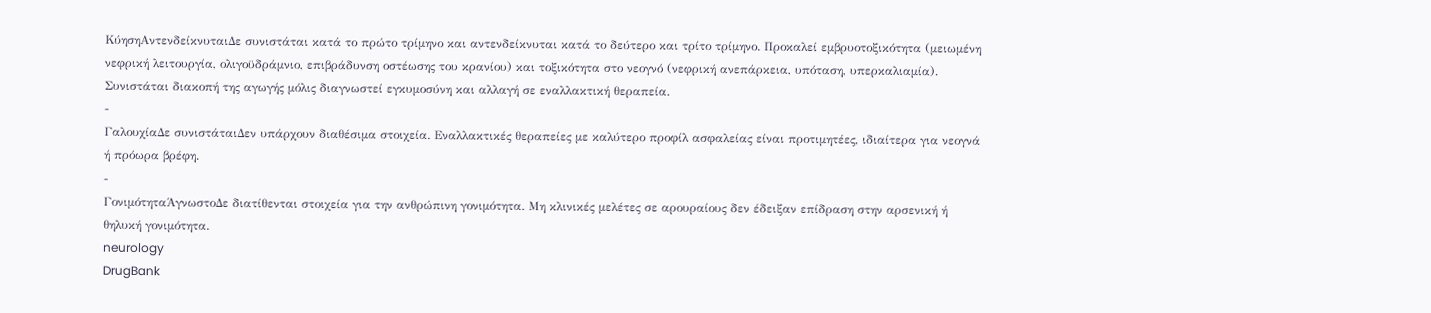ΚύησηΑντενδείκνυταιΔε συνιστάται κατά το πρώτο τρίμηνο και αντενδείκνυται κατά το δεύτερο και τρίτο τρίμηνο. Προκαλεί εμβρυοτοξικότητα (μειωμένη νεφρική λειτουργία, ολιγοϋδράμνιο, επιβράδυνση οστέωσης του κρανίου) και τοξικότητα στο νεογνό (νεφρική ανεπάρκεια, υπόταση, υπερκαλιαμία). Συνιστάται διακοπή της αγωγής μόλις διαγνωστεί εγκυμοσύνη και αλλαγή σε εναλλακτική θεραπεία.
-
ΓαλουχίαΔε συνιστάταιΔεν υπάρχουν διαθέσιμα στοιχεία. Εναλλακτικές θεραπείες με καλύτερο προφίλ ασφαλείας είναι προτιμητέες, ιδιαίτερα για νεογνά ή πρόωρα βρέφη.
-
ΓονιμότηταΆγνωστοΔε διατίθενται στοιχεία για την ανθρώπινη γονιμότητα. Μη κλινικές μελέτες σε αρουραίους δεν έδειξαν επίδραση στην αρσενική ή θηλυκή γονιμότητα.
neurology
DrugBank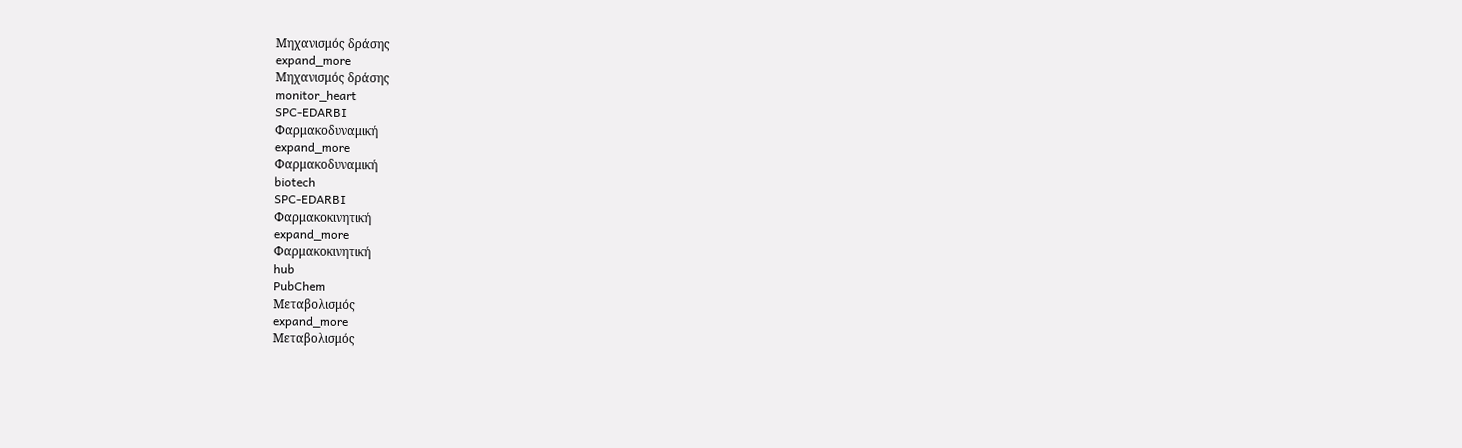Μηχανισμός δράσης
expand_more
Μηχανισμός δράσης
monitor_heart
SPC-EDARBI
Φαρμακοδυναμική
expand_more
Φαρμακοδυναμική
biotech
SPC-EDARBI
Φαρμακοκινητική
expand_more
Φαρμακοκινητική
hub
PubChem
Μεταβολισμός
expand_more
Μεταβολισμός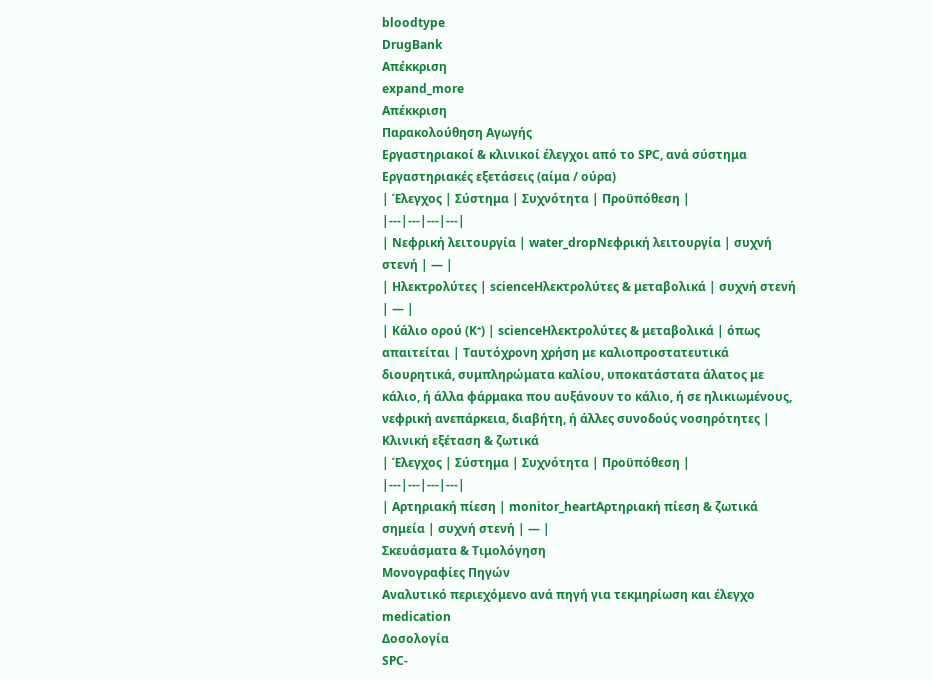bloodtype
DrugBank
Απέκκριση
expand_more
Απέκκριση
Παρακολούθηση Αγωγής
Εργαστηριακοί & κλινικοί έλεγχοι από το SPC, ανά σύστημα
Εργαστηριακές εξετάσεις (αίμα / ούρα)
| Έλεγχος | Σύστημα | Συχνότητα | Προϋπόθεση |
|---|---|---|---|
| Νεφρική λειτουργία | water_dropΝεφρική λειτουργία | συχνή στενή | — |
| Ηλεκτρολύτες | scienceΗλεκτρολύτες & μεταβολικά | συχνή στενή | — |
| Κάλιο ορού (K⁺) | scienceΗλεκτρολύτες & μεταβολικά | όπως απαιτείται | Ταυτόχρονη χρήση με καλιοπροστατευτικά διουρητικά, συμπληρώματα καλίου, υποκατάστατα άλατος με κάλιο, ή άλλα φάρμακα που αυξάνουν το κάλιο, ή σε ηλικιωμένους, νεφρική ανεπάρκεια, διαβήτη, ή άλλες συνοδούς νοσηρότητες |
Κλινική εξέταση & ζωτικά
| Έλεγχος | Σύστημα | Συχνότητα | Προϋπόθεση |
|---|---|---|---|
| Αρτηριακή πίεση | monitor_heartΑρτηριακή πίεση & ζωτικά σημεία | συχνή στενή | — |
Σκευάσματα & Τιμολόγηση
Μονογραφίες Πηγών
Αναλυτικό περιεχόμενο ανά πηγή για τεκμηρίωση και έλεγχο
medication
Δοσολογία
SPC-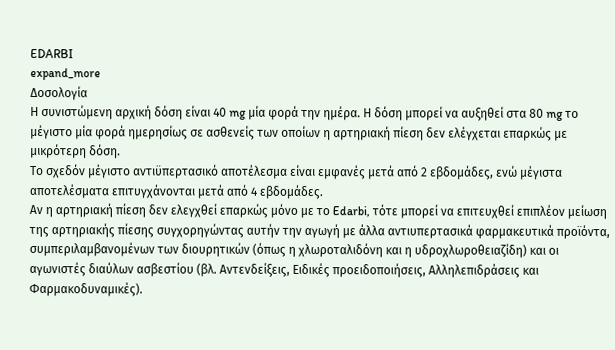EDARBI
expand_more
Δοσολογία
Η συνιστώμενη αρχική δόση είναι 40 mg μία φορά την ημέρα. Η δόση μπορεί να αυξηθεί στα 80 mg το μέγιστο μία φορά ημερησίως σε ασθενείς των οποίων η αρτηριακή πίεση δεν ελέγχεται επαρκώς με μικρότερη δόση.
Το σχεδόν μέγιστο αντιϋπερτασικό αποτέλεσμα είναι εμφανές μετά από 2 εβδομάδες, ενώ μέγιστα αποτελέσματα επιτυγχάνονται μετά από 4 εβδομάδες.
Αν η αρτηριακή πίεση δεν ελεγχθεί επαρκώς μόνο με το Edarbi, τότε μπορεί να επιτευχθεί επιπλέον μείωση της αρτηριακής πίεσης συγχορηγώντας αυτήν την αγωγή με άλλα αντιυπερτασικά φαρμακευτικά προϊόντα, συμπεριλαμβανομένων των διουρητικών (όπως η χλωροταλιδόνη και η υδροχλωροθειαζίδη) και οι αγωνιστές διαύλων ασβεστίου (βλ. Αντενδείξεις, Ειδικές προειδοποιήσεις, Αλληλεπιδράσεις και Φαρμακοδυναμικές).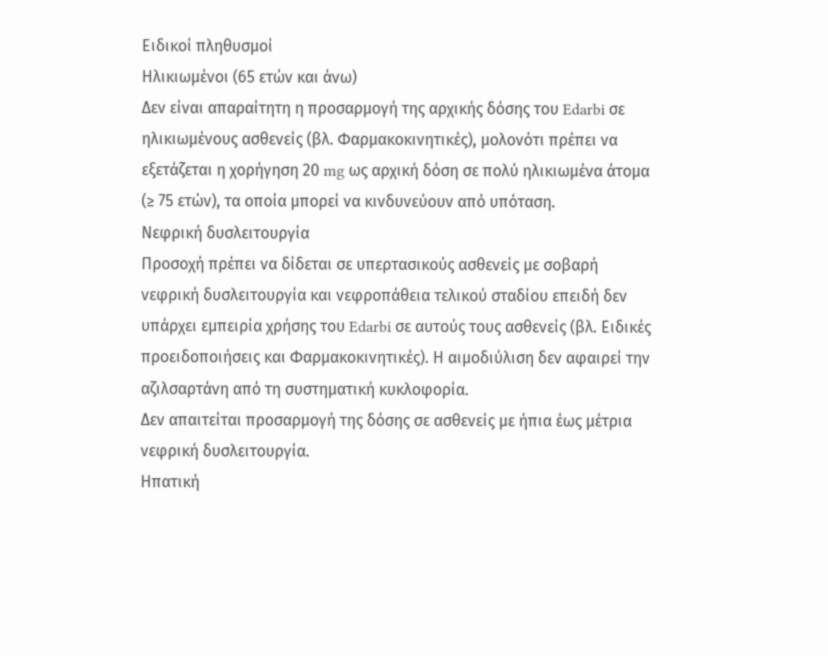Ειδικοί πληθυσμοί
Ηλικιωμένοι (65 ετών και άνω)
Δεν είναι απαραίτητη η προσαρμογή της αρχικής δόσης του Edarbi σε ηλικιωμένους ασθενείς (βλ. Φαρμακοκινητικές), μολονότι πρέπει να εξετάζεται η χορήγηση 20 mg ως αρχική δόση σε πολύ ηλικιωμένα άτομα (≥ 75 ετών), τα οποία μπορεί να κινδυνεύουν από υπόταση.
Νεφρική δυσλειτουργία
Προσοχή πρέπει να δίδεται σε υπερτασικούς ασθενείς με σοβαρή νεφρική δυσλειτουργία και νεφροπάθεια τελικού σταδίου επειδή δεν υπάρχει εμπειρία χρήσης του Edarbi σε αυτούς τους ασθενείς (βλ. Ειδικές προειδοποιήσεις και Φαρμακοκινητικές). Η αιμοδιύλιση δεν αφαιρεί την αζιλσαρτάνη από τη συστηματική κυκλοφορία.
Δεν απαιτείται προσαρμογή της δόσης σε ασθενείς με ήπια έως μέτρια νεφρική δυσλειτουργία.
Ηπατική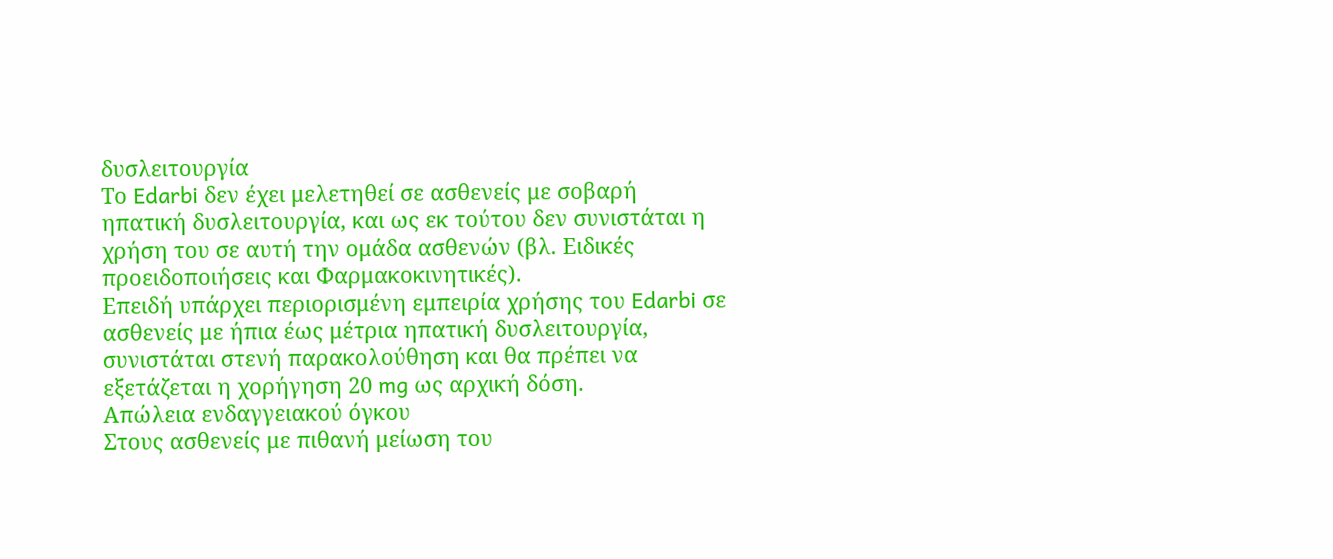δυσλειτουργία
Το Edarbi δεν έχει μελετηθεί σε ασθενείς με σοβαρή ηπατική δυσλειτουργία, και ως εκ τούτου δεν συνιστάται η χρήση του σε αυτή την ομάδα ασθενών (βλ. Ειδικές προειδοποιήσεις και Φαρμακοκινητικές).
Επειδή υπάρχει περιορισμένη εμπειρία χρήσης του Edarbi σε ασθενείς με ήπια έως μέτρια ηπατική δυσλειτουργία, συνιστάται στενή παρακολούθηση και θα πρέπει να εξετάζεται η χορήγηση 20 mg ως αρχική δόση.
Απώλεια ενδαγγειακού όγκου
Στους ασθενείς με πιθανή μείωση του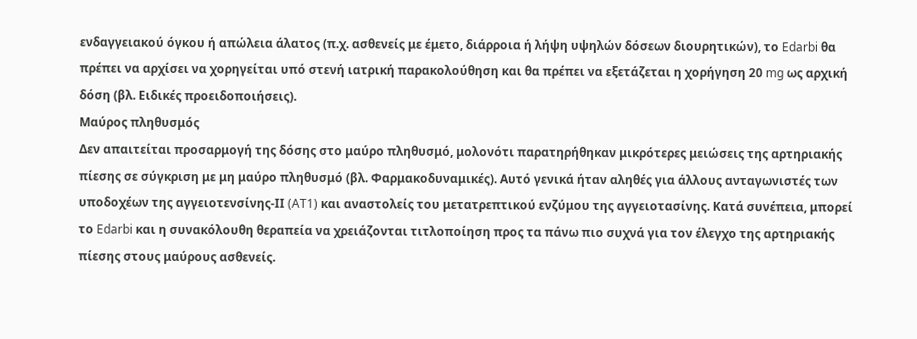ενδαγγειακού όγκου ή απώλεια άλατος (π.χ. ασθενείς με έμετο, διάρροια ή λήψη υψηλών δόσεων διουρητικών), το Edarbi θα πρέπει να αρχίσει να χορηγείται υπό στενή ιατρική παρακολούθηση και θα πρέπει να εξετάζεται η χορήγηση 20 mg ως αρχική δόση (βλ. Ειδικές προειδοποιήσεις).
Μαύρος πληθυσμός
Δεν απαιτείται προσαρμογή της δόσης στο μαύρο πληθυσμό, μολονότι παρατηρήθηκαν μικρότερες μειώσεις της αρτηριακής πίεσης σε σύγκριση με μη μαύρο πληθυσμό (βλ. Φαρμακοδυναμικές). Αυτό γενικά ήταν αληθές για άλλους ανταγωνιστές των υποδοχέων της αγγειοτενσίνης-ΙΙ (AT1) και αναστολείς του μετατρεπτικού ενζύμου της αγγειοτασίνης. Κατά συνέπεια, μπορεί το Edarbi και η συνακόλουθη θεραπεία να χρειάζονται τιτλοποίηση προς τα πάνω πιο συχνά για τον έλεγχο της αρτηριακής πίεσης στους μαύρους ασθενείς.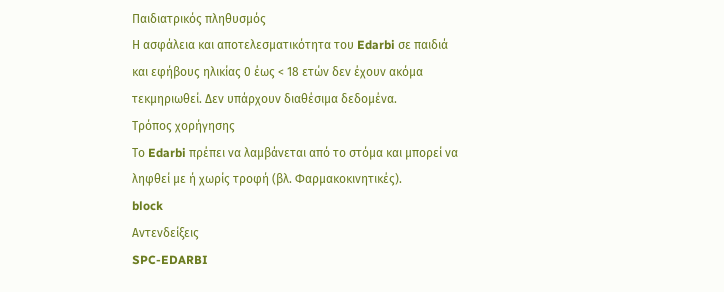Παιδιατρικός πληθυσμός
Η ασφάλεια και αποτελεσματικότητα του Edarbi σε παιδιά και εφήβους ηλικίας 0 έως < 18 ετών δεν έχουν ακόμα τεκμηριωθεί. Δεν υπάρχουν διαθέσιμα δεδομένα.
Τρόπος χορήγησης
Το Edarbi πρέπει να λαμβάνεται από το στόμα και μπορεί να ληφθεί με ή χωρίς τροφή (βλ. Φαρμακοκινητικές).
block
Αντενδείξεις
SPC-EDARBI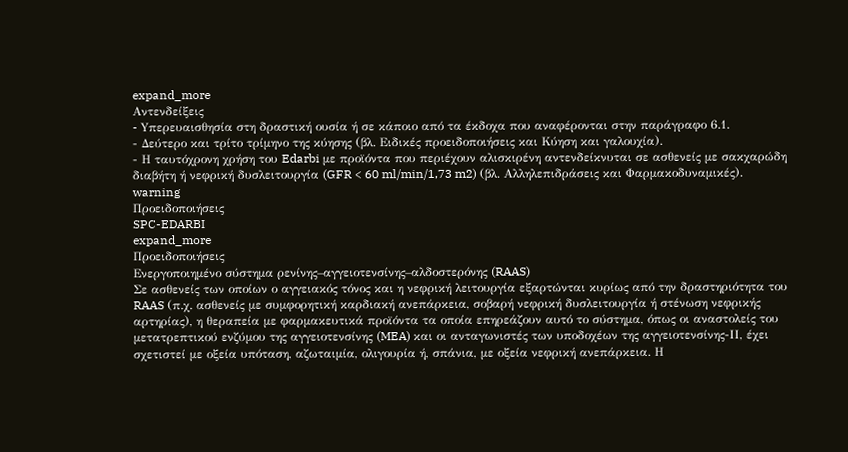expand_more
Αντενδείξεις
- Yπερευαισθησία στη δραστική ουσία ή σε κάποιο από τα έκδοχα που αναφέρονται στην παράγραφο 6.1.
- Δεύτερο και τρίτο τρίμηνο της κύησης (βλ. Ειδικές προειδοποιήσεις και Κύηση και γαλουχία).
- Η ταυτόχρονη χρήση του Edarbi με προϊόντα που περιέχουν αλισκιρένη αντενδείκνυται σε ασθενείς με σακχαρώδη διαβήτη ή νεφρική δυσλειτουργία (GFR < 60 ml/min/1,73 m2) (βλ. Αλληλεπιδράσεις και Φαρμακοδυναμικές).
warning
Προειδοποιήσεις
SPC-EDARBI
expand_more
Προειδοποιήσεις
Ενεργοποιημένο σύστημα ρενίνης–αγγειοτενσίνης–αλδοστερόνης (RAAS)
Σε ασθενείς των οποίων ο αγγειακός τόνος και η νεφρική λειτουργία εξαρτώνται κυρίως από την δραστηριότητα του RAAS (π.χ. ασθενείς με συμφορητική καρδιακή ανεπάρκεια, σοβαρή νεφρική δυσλειτουργία ή στένωση νεφρικής αρτηρίας), η θεραπεία με φαρμακευτικά προϊόντα τα οποία επηρεάζουν αυτό το σύστημα, όπως οι αναστολείς του μετατρεπτικού ενζύμου της αγγειοτενσίνης (MEA) και οι ανταγωνιστές των υποδοχέων της αγγειοτενσίνης-ΙΙ, έχει σχετιστεί με οξεία υπόταση, αζωταιμία, ολιγουρία ή, σπάνια, με οξεία νεφρική ανεπάρκεια. Η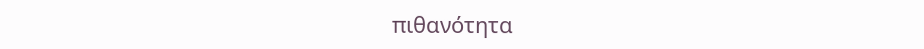πιθανότητα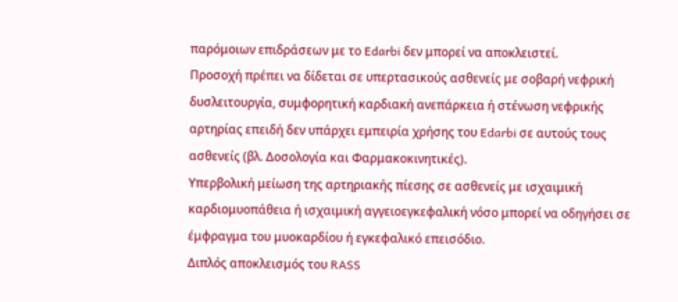παρόμοιων επιδράσεων με το Edarbi δεν μπορεί να αποκλειστεί.
Προσοχή πρέπει να δίδεται σε υπερτασικούς ασθενείς με σοβαρή νεφρική δυσλειτουργία, συμφορητική καρδιακή ανεπάρκεια ή στένωση νεφρικής αρτηρίας επειδή δεν υπάρχει εμπειρία χρήσης του Edarbi σε αυτούς τους ασθενείς (βλ. Δοσολογία και Φαρμακοκινητικές).
Υπερβολική μείωση της αρτηριακής πίεσης σε ασθενείς με ισχαιμική καρδιομυοπάθεια ή ισχαιμική αγγειοεγκεφαλική νόσο μπορεί να οδηγήσει σε έμφραγμα του μυοκαρδίου ή εγκεφαλικό επεισόδιο.
Διπλός αποκλεισμός του RASS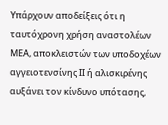Υπάρχουν αποδείξεις ότι η ταυτόχρονη χρήση αναστολέων ΜΕΑ, αποκλειστών των υποδοχέων αγγειοτενσίνης ΙΙ ή αλισκιρένης αυξάνει τον κίνδυνο υπότασης,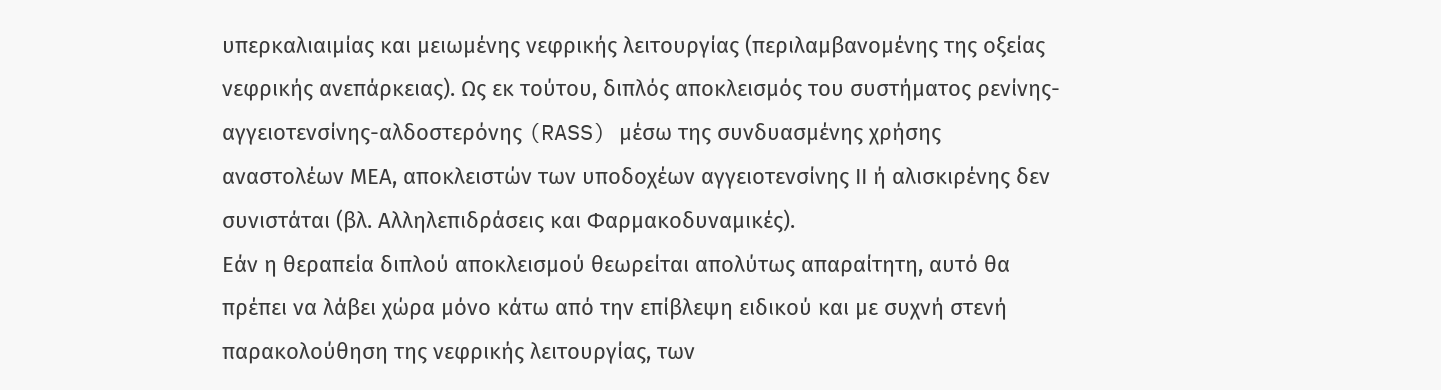υπερκαλιαιμίας και μειωμένης νεφρικής λειτουργίας (περιλαμβανομένης της οξείας νεφρικής ανεπάρκειας). Ως εκ τούτου, διπλός αποκλεισμός του συστήματος ρενίνης-αγγειοτενσίνης-αλδοστερόνης (RASS) μέσω της συνδυασμένης χρήσης αναστολέων ΜΕΑ, αποκλειστών των υποδοχέων αγγειοτενσίνης ΙΙ ή αλισκιρένης δεν συνιστάται (βλ. Αλληλεπιδράσεις και Φαρμακοδυναμικές).
Εάν η θεραπεία διπλού αποκλεισμού θεωρείται απολύτως απαραίτητη, αυτό θα πρέπει να λάβει χώρα μόνο κάτω από την επίβλεψη ειδικού και με συχνή στενή παρακολούθηση της νεφρικής λειτουργίας, των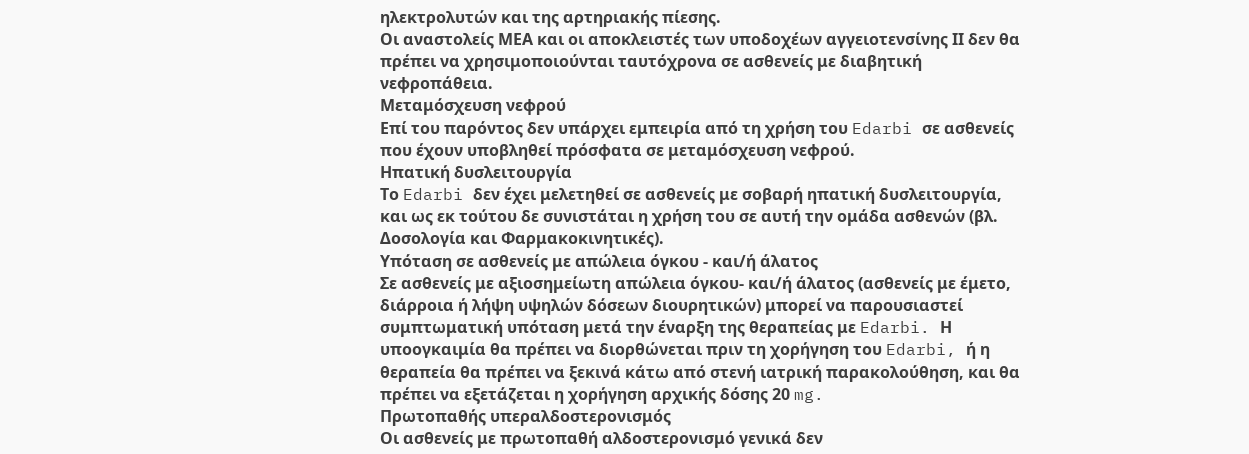ηλεκτρολυτών και της αρτηριακής πίεσης.
Οι αναστολείς ΜΕΑ και οι αποκλειστές των υποδοχέων αγγειοτενσίνης ΙΙ δεν θα πρέπει να χρησιμοποιούνται ταυτόχρονα σε ασθενείς με διαβητική νεφροπάθεια.
Μεταμόσχευση νεφρού
Επί του παρόντος δεν υπάρχει εμπειρία από τη χρήση του Edarbi σε ασθενείς που έχουν υποβληθεί πρόσφατα σε μεταμόσχευση νεφρού.
Ηπατική δυσλειτουργία
Το Edarbi δεν έχει μελετηθεί σε ασθενείς με σοβαρή ηπατική δυσλειτουργία, και ως εκ τούτου δε συνιστάται η χρήση του σε αυτή την ομάδα ασθενών (βλ. Δοσολογία και Φαρμακοκινητικές).
Υπόταση σε ασθενείς με απώλεια όγκου - και/ή άλατος
Σε ασθενείς με αξιοσημείωτη απώλεια όγκου- και/ή άλατος (ασθενείς με έμετο, διάρροια ή λήψη υψηλών δόσεων διουρητικών) μπορεί να παρουσιαστεί συμπτωματική υπόταση μετά την έναρξη της θεραπείας με Edarbi. Η υποογκαιμία θα πρέπει να διορθώνεται πριν τη χορήγηση του Edarbi, ή η θεραπεία θα πρέπει να ξεκινά κάτω από στενή ιατρική παρακολούθηση, και θα πρέπει να εξετάζεται η χορήγηση αρχικής δόσης 20 mg.
Πρωτοπαθής υπεραλδοστερονισμός
Οι ασθενείς με πρωτοπαθή αλδοστερονισμό γενικά δεν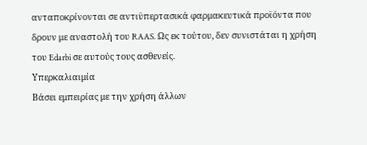ανταποκρίνονται σε αντιϋπερτασικά φαρμακευτικά προϊόντα που δρουν με αναστολή του RAAS. Ως εκ τούτου, δεν συνιστάται η χρήση του Edarbi σε αυτούς τους ασθενείς.
Υπερκαλιαιμία
Βάσει εμπειρίας με την χρήση άλλων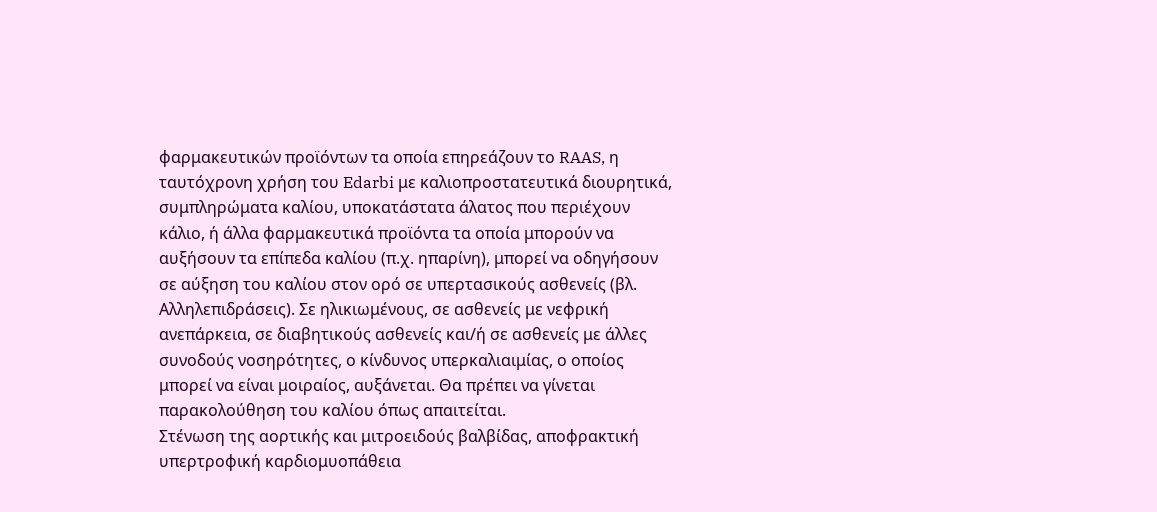φαρμακευτικών προϊόντων τα οποία επηρεάζουν το RAAS, η ταυτόχρονη χρήση του Edarbi με καλιοπροστατευτικά διουρητικά, συμπληρώματα καλίου, υποκατάστατα άλατος που περιέχουν κάλιο, ή άλλα φαρμακευτικά προϊόντα τα οποία μπορούν να αυξήσουν τα επίπεδα καλίου (π.χ. ηπαρίνη), μπορεί να οδηγήσουν σε αύξηση του καλίου στον ορό σε υπερτασικούς ασθενείς (βλ. Αλληλεπιδράσεις). Σε ηλικιωμένους, σε ασθενείς με νεφρική ανεπάρκεια, σε διαβητικούς ασθενείς και/ή σε ασθενείς με άλλες συνοδούς νοσηρότητες, ο κίνδυνος υπερκαλιαιμίας, ο οποίος μπορεί να είναι μοιραίος, αυξάνεται. Θα πρέπει να γίνεται παρακολούθηση του καλίου όπως απαιτείται.
Στένωση της αορτικής και μιτροειδούς βαλβίδας, αποφρακτική υπερτροφική καρδιομυοπάθεια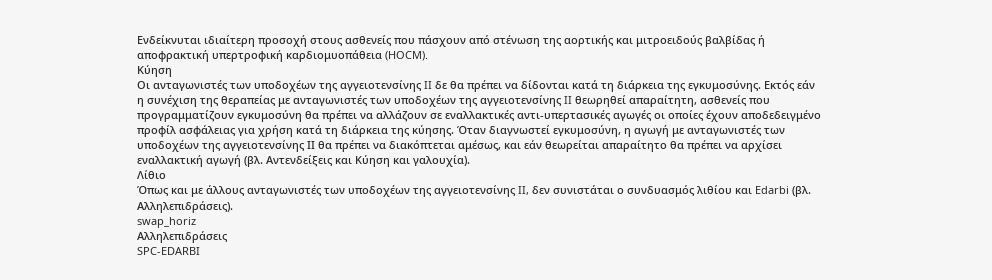Ενδείκνυται ιδιαίτερη προσοχή στους ασθενείς που πάσχουν από στένωση της αορτικής και μιτροειδούς βαλβίδας ή αποφρακτική υπερτροφική καρδιομυοπάθεια (HOCM).
Κύηση
Οι ανταγωνιστές των υποδοχέων της αγγειοτενσίνης II δε θα πρέπει να δίδονται κατά τη διάρκεια της εγκυμοσύνης. Εκτός εάν η συνέχιση της θεραπείας με ανταγωνιστές των υποδοχέων της αγγειοτενσίνης II θεωρηθεί απαραίτητη, ασθενείς που προγραμματίζουν εγκυμοσύνη θα πρέπει να αλλάζουν σε εναλλακτικές αντι-υπερτασικές αγωγές οι οποίες έχουν αποδεδειγμένο προφίλ ασφάλειας για χρήση κατά τη διάρκεια της κύησης. Όταν διαγνωστεί εγκυμοσύνη, η αγωγή με ανταγωνιστές των υποδοχέων της αγγειοτενσίνης ΙΙ θα πρέπει να διακόπτεται αμέσως, και εάν θεωρείται απαραίτητο θα πρέπει να αρχίσει εναλλακτική αγωγή (βλ. Αντενδείξεις και Κύηση και γαλουχία).
Λίθιο
Όπως και με άλλους ανταγωνιστές των υποδοχέων της αγγειοτενσίνης II, δεν συνιστάται ο συνδυασμός λιθίου και Edarbi (βλ. Αλληλεπιδράσεις).
swap_horiz
Αλληλεπιδράσεις
SPC-EDARBI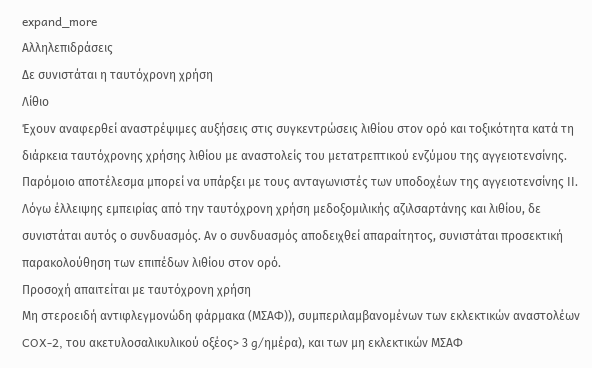expand_more
Αλληλεπιδράσεις
Δε συνιστάται η ταυτόχρονη χρήση
Λίθιο
Έχουν αναφερθεί αναστρέψιμες αυξήσεις στις συγκεντρώσεις λιθίου στον ορό και τοξικότητα κατά τη διάρκεια ταυτόχρονης χρήσης λιθίου με αναστολείς του μετατρεπτικού ενζύμου της αγγειοτενσίνης. Παρόμοιο αποτέλεσμα μπορεί να υπάρξει με τους ανταγωνιστές των υποδοχέων της αγγειοτενσίνης ΙΙ. Λόγω έλλειψης εμπειρίας από την ταυτόχρονη χρήση μεδοξομιλικής αζιλσαρτάνης και λιθίου, δε συνιστάται αυτός ο συνδυασμός. Αν ο συνδυασμός αποδειχθεί απαραίτητος, συνιστάται προσεκτική παρακολούθηση των επιπέδων λιθίου στον ορό.
Προσοχή απαιτείται με ταυτόχρονη χρήση
Μη στεροειδή αντιφλεγμονώδη φάρμακα (ΜΣΑΦ)), συμπεριλαμβανομένων των εκλεκτικών αναστολέων COX-2, του ακετυλοσαλικυλικού οξέος> 3 g/ημέρα), και των μη εκλεκτικών ΜΣΑΦ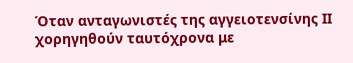Όταν ανταγωνιστές της αγγειοτενσίνης ΙΙ χορηγηθούν ταυτόχρονα με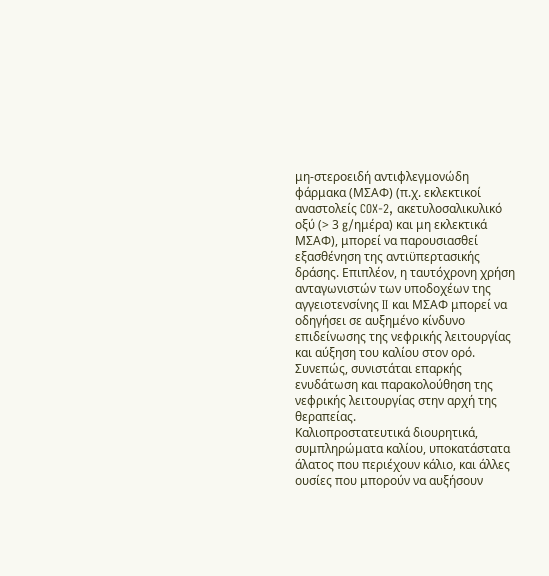μη-στεροειδή αντιφλεγμονώδη φάρμακα (ΜΣΑΦ) (π.χ. εκλεκτικοί αναστολείς COX-2, ακετυλοσαλικυλικό οξύ (> 3 g/ημέρα) και μη εκλεκτικά ΜΣΑΦ), μπορεί να παρουσιασθεί εξασθένηση της αντιϋπερτασικής δράσης. Επιπλέον, η ταυτόχρονη χρήση ανταγωνιστών των υποδοχέων της αγγειοτενσίνης II και ΜΣΑΦ μπορεί να οδηγήσει σε αυξημένο κίνδυνο επιδείνωσης της νεφρικής λειτουργίας και αύξηση του καλίου στον ορό. Συνεπώς, συνιστάται επαρκής ενυδάτωση και παρακολούθηση της νεφρικής λειτουργίας στην αρχή της θεραπείας.
Καλιοπροστατευτικά διουρητικά, συμπληρώματα καλίου, υποκατάστατα άλατος που περιέχουν κάλιο, και άλλες ουσίες που μπορούν να αυξήσουν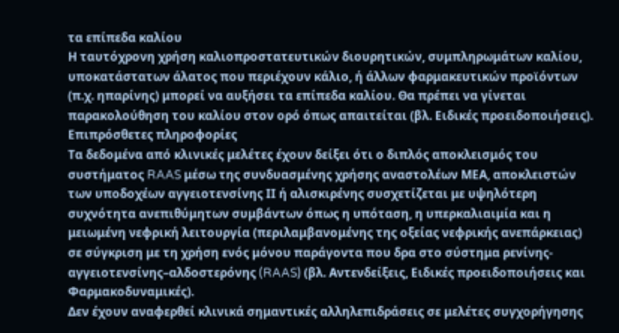τα επίπεδα καλίου
Η ταυτόχρονη χρήση καλιοπροστατευτικών διουρητικών, συμπληρωμάτων καλίου, υποκατάστατων άλατος που περιέχουν κάλιο, ή άλλων φαρμακευτικών προϊόντων (π.χ. ηπαρίνης) μπορεί να αυξήσει τα επίπεδα καλίου. Θα πρέπει να γίνεται παρακολούθηση του καλίου στον ορό όπως απαιτείται (βλ. Ειδικές προειδοποιήσεις).
Επιπρόσθετες πληροφορίες
Τα δεδομένα από κλινικές μελέτες έχουν δείξει ότι ο διπλός αποκλεισμός του συστήματος RAAS μέσω της συνδυασμένης χρήσης αναστολέων ΜΕΑ, αποκλειστών των υποδοχέων αγγειοτενσίνης ΙΙ ή αλισκιρένης συσχετίζεται με υψηλότερη συχνότητα ανεπιθύμητων συμβάντων όπως η υπόταση, η υπερκαλιαιμία και η μειωμένη νεφρική λειτουργία (περιλαμβανομένης της οξείας νεφρικής ανεπάρκειας) σε σύγκριση με τη χρήση ενός μόνου παράγοντα που δρα στο σύστημα ρενίνης-αγγειοτενσίνης–αλδοστερόνης (RAAS) (βλ. Αντενδείξεις, Ειδικές προειδοποιήσεις και Φαρμακοδυναμικές).
Δεν έχουν αναφερθεί κλινικά σημαντικές αλληλεπιδράσεις σε μελέτες συγχορήγησης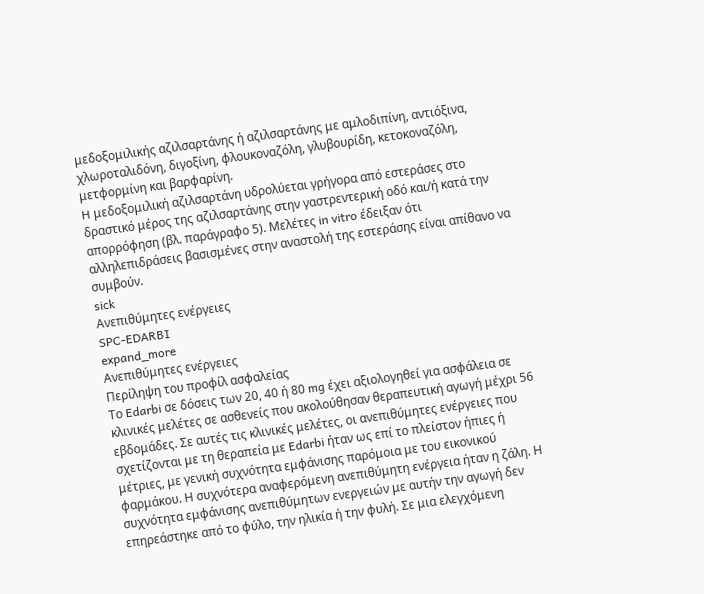μεδοξομιλικής αζιλσαρτάνης ή αζιλσαρτάνης με αμλοδιπίνη, αντιόξινα, χλωροταλιδόνη, διγοξίνη, φλουκοναζόλη, γλυβουρίδη, κετοκοναζόλη, μετφορμίνη και βαρφαρίνη.
H μεδοξομιλική αζιλσαρτάνη υδρολύεται γρήγορα από εστεράσες στο δραστικό μέρος της αζιλσαρτάνης στην γαστρεντερική οδό και/ή κατά την απορρόφηση (βλ. παράγραφο 5). Μελέτες in vitro έδειξαν ότι αλληλεπιδράσεις βασισμένες στην αναστολή της εστεράσης είναι απίθανο να συμβούν.
sick
Ανεπιθύμητες ενέργειες
SPC-EDARBI
expand_more
Ανεπιθύμητες ενέργειες
Περίληψη του προφίλ ασφαλείας
Το Edarbi σε δόσεις των 20, 40 ή 80 mg έχει αξιολογηθεί για ασφάλεια σε κλινικές μελέτες σε ασθενείς που ακολούθησαν θεραπευτική αγωγή μέχρι 56 εβδομάδες. Σε αυτές τις κλινικές μελέτες, οι ανεπιθύμητες ενέργειες που σχετίζονται με τη θεραπεία με Edarbi ήταν ως επί το πλείστον ήπιες ή μέτριες, με γενική συχνότητα εμφάνισης παρόμοια με του εικονικού φαρμάκου. Η συχνότερα αναφερόμενη ανεπιθύμητη ενέργεια ήταν η ζάλη. Η συχνότητα εμφάνισης ανεπιθύμητων ενεργειών με αυτήν την αγωγή δεν επηρεάστηκε από το φύλο, την ηλικία ή την φυλή. Σε μια ελεγχόμενη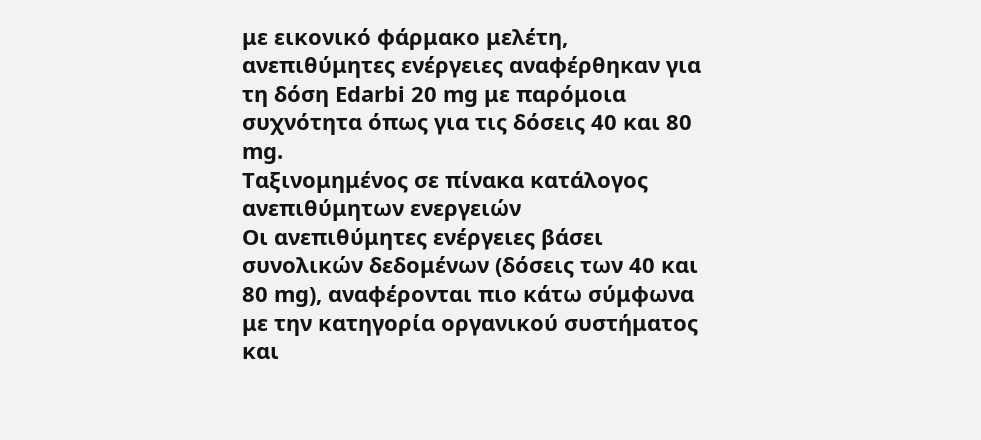με εικονικό φάρμακο μελέτη, ανεπιθύμητες ενέργειες αναφέρθηκαν για τη δόση Edarbi 20 mg με παρόμοια συχνότητα όπως για τις δόσεις 40 και 80 mg.
Ταξινομημένος σε πίνακα κατάλογος ανεπιθύμητων ενεργειών
Οι ανεπιθύμητες ενέργειες βάσει συνολικών δεδομένων (δόσεις των 40 και 80 mg), αναφέρονται πιο κάτω σύμφωνα με την κατηγορία οργανικού συστήματος και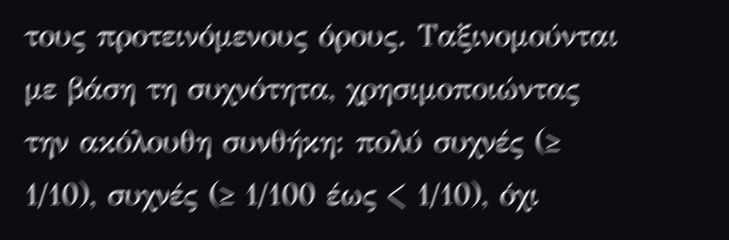τους προτεινόμενους όρους. Ταξινομούνται με βάση τη συχνότητα, χρησιμοποιώντας την ακόλουθη συνθήκη: πολύ συχνές (≥ 1/10), συχνές (≥ 1/100 έως < 1/10), όχι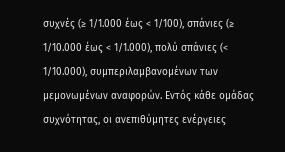συχνές (≥ 1/1.000 έως < 1/100), σπάνιες (≥ 1/10.000 έως < 1/1.000), πολύ σπάνιες (< 1/10.000), συμπεριλαμβανομένων των μεμονωμένων αναφορών. Εντός κάθε ομάδας συχνότητας, οι ανεπιθύμητες ενέργειες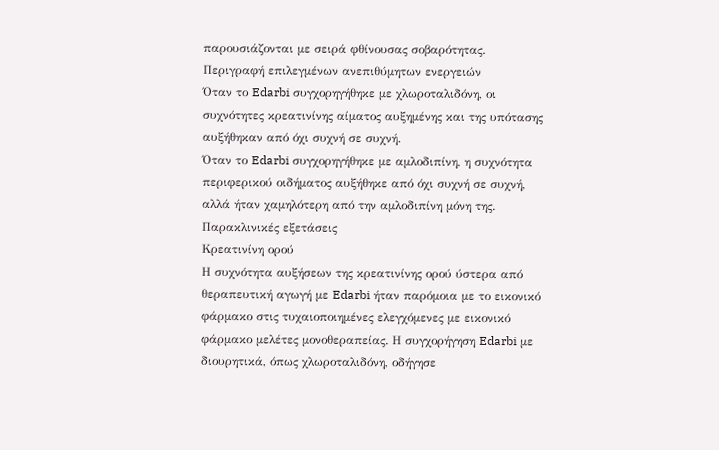παρουσιάζονται με σειρά φθίνουσας σοβαρότητας.
Περιγραφή επιλεγμένων ανεπιθύμητων ενεργειών
Όταν το Edarbi συγχορηγήθηκε με χλωροταλιδόνη, οι συχνότητες κρεατινίνης αίματος αυξημένης και της υπότασης αυξήθηκαν από όχι συχνή σε συχνή.
Όταν το Edarbi συγχορηγήθηκε με αμλοδιπίνη, η συχνότητα περιφερικού οιδήματος αυξήθηκε από όχι συχνή σε συχνή, αλλά ήταν χαμηλότερη από την αμλοδιπίνη μόνη της.
Παρακλινικές εξετάσεις
Κρεατινίνη ορού
Η συχνότητα αυξήσεων της κρεατινίνης ορού ύστερα από θεραπευτική αγωγή με Edarbi ήταν παρόμοια με το εικονικό φάρμακο στις τυχαιοποιημένες ελεγχόμενες με εικονικό φάρμακο μελέτες μονοθεραπείας. Η συγχορήγηση Edarbi με διουρητικά, όπως χλωροταλιδόνη, οδήγησε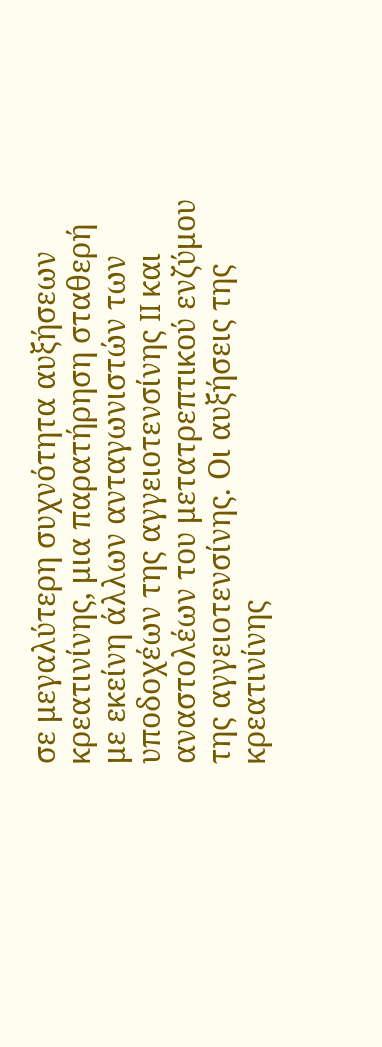σε μεγαλύτερη συχνότητα αυξήσεων κρεατινίνης, μια παρατήρηση σταθερή με εκείνη άλλων ανταγωνιστών των υποδοχέων της αγγειοτενσίνης II και αναστολέων του μετατρεπτικού ενζύμου της αγγειοτενσίνης. Οι αυξήσεις της κρεατινίνης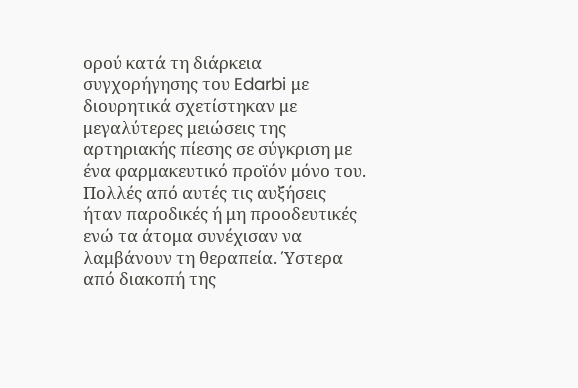ορού κατά τη διάρκεια συγχορήγησης του Edarbi με διουρητικά σχετίστηκαν με μεγαλύτερες μειώσεις της αρτηριακής πίεσης σε σύγκριση με ένα φαρμακευτικό προϊόν μόνο του. Πολλές από αυτές τις αυξήσεις ήταν παροδικές ή μη προοδευτικές ενώ τα άτομα συνέχισαν να λαμβάνουν τη θεραπεία. Ύστερα από διακοπή της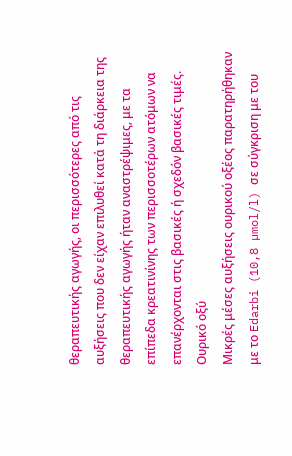θεραπευτικής αγωγής, οι περισσότερες από τις αυξήσεις που δεν είχαν επιλυθεί κατά τη διάρκεια της θεραπευτικής αγωγής ήταν αναστρέψιμες, με τα επίπεδα κρεατινίνης των περισσοτέρων ατόμων να επανέρχονται στις βασικές ή σχεδόν βασικές τιμές.
Ουρικό οξύ
Μικρές μέσες αυξήσεις ουρικού οξέος παρατηρήθηκαν με το Edarbi (10,8 µmol/l) σε σύγκριση με του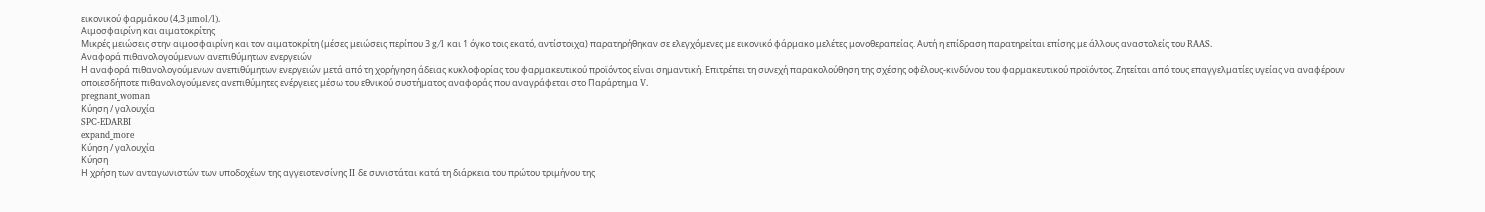εικονικού φαρμάκου (4,3 µmol/l).
Αιμοσφαιρίνη και αιματοκρίτης
Μικρές μειώσεις στην αιμοσφαιρίνη και τον αιματοκρίτη (μέσες μειώσεις περίπου 3 g/l και 1 όγκο τοις εκατό, αντίστοιχα) παρατηρήθηκαν σε ελεγχόμενες με εικονικό φάρμακο μελέτες μονοθεραπείας. Αυτή η επίδραση παρατηρείται επίσης με άλλους αναστολείς του RAAS.
Αναφορά πιθανολογούμενων ανεπιθύμητων ενεργειών
Η αναφορά πιθανολογούμενων ανεπιθύμητων ενεργειών μετά από τη χορήγηση άδειας κυκλοφορίας του φαρμακευτικού προϊόντος είναι σημαντική. Επιτρέπει τη συνεχή παρακολούθηση της σχέσης οφέλους-κινδύνου του φαρμακευτικού προϊόντος. Ζητείται από τους επαγγελματίες υγείας να αναφέρουν οποιεσδήποτε πιθανολογούμενες ανεπιθύμητες ενέργειες μέσω του εθνικού συστήματος αναφοράς που αναγράφεται στο Παράρτημα V.
pregnant_woman
Κύηση / γαλουχία
SPC-EDARBI
expand_more
Κύηση / γαλουχία
Κύηση
Η χρήση των ανταγωνιστών των υποδοχέων της αγγειοτενσίνης II δε συνιστάται κατά τη διάρκεια του πρώτου τριμήνου της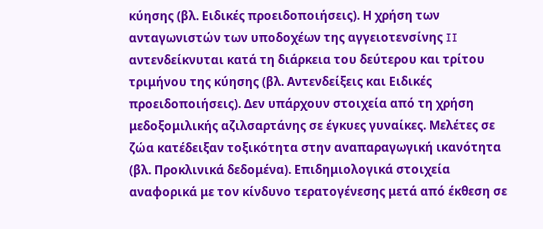κύησης (βλ. Ειδικές προειδοποιήσεις). Η χρήση των ανταγωνιστών των υποδοχέων της αγγειοτενσίνης II αντενδείκνυται κατά τη διάρκεια του δεύτερου και τρίτου τριμήνου της κύησης (βλ. Αντενδείξεις και Ειδικές προειδοποιήσεις). Δεν υπάρχουν στοιχεία από τη χρήση μεδοξομιλικής αζιλσαρτάνης σε έγκυες γυναίκες. Μελέτες σε ζώα κατέδειξαν τοξικότητα στην αναπαραγωγική ικανότητα (βλ. Προκλινικά δεδομένα). Επιδημιολογικά στοιχεία αναφορικά με τον κίνδυνο τερατογένεσης μετά από έκθεση σε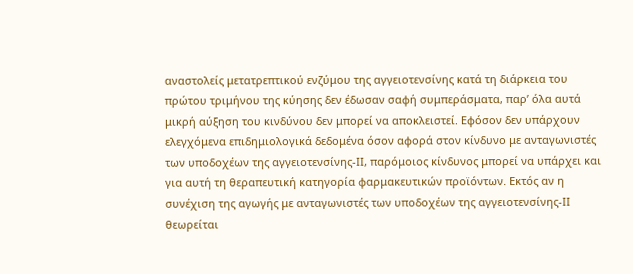αναστολείς μετατρεπτικού ενζύμου της αγγειοτενσίνης κατά τη διάρκεια του πρώτου τριμήνου της κύησης δεν έδωσαν σαφή συμπεράσματα, παρ’ όλα αυτά μικρή αύξηση του κινδύνου δεν μπορεί να αποκλειστεί. Εφόσον δεν υπάρχουν ελεγχόμενα επιδημιολογικά δεδομένα όσον αφορά στον κίνδυνο με ανταγωνιστές των υποδοχέων της αγγειοτενσίνης-ΙΙ, παρόμοιος κίνδυνος μπορεί να υπάρχει και για αυτή τη θεραπευτική κατηγορία φαρμακευτικών προϊόντων. Εκτός αν η συνέχιση της αγωγής με ανταγωνιστές των υποδοχέων της αγγειοτενσίνης-ΙΙ θεωρείται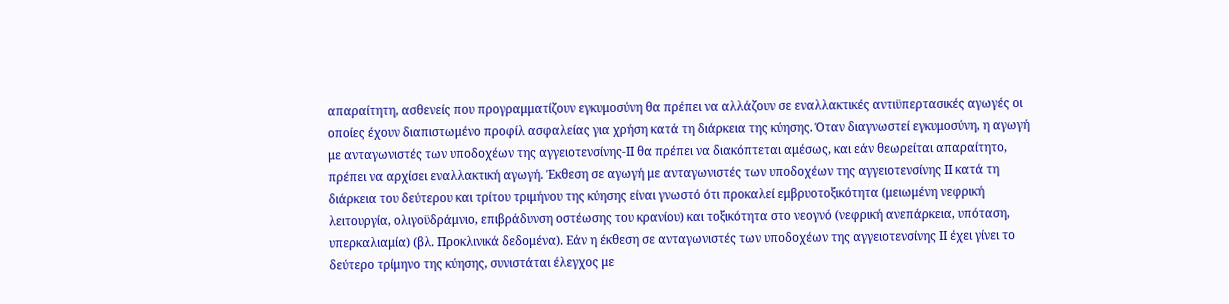απαραίτητη, ασθενείς που προγραμματίζουν εγκυμοσύνη θα πρέπει να αλλάζουν σε εναλλακτικές αντιϋπερτασικές αγωγές οι οποίες έχουν διαπιστωμένο προφίλ ασφαλείας για χρήση κατά τη διάρκεια της κύησης. Όταν διαγνωστεί εγκυμοσύνη, η αγωγή με ανταγωνιστές των υποδοχέων της αγγειοτενσίνης-ΙΙ θα πρέπει να διακόπτεται αμέσως, και εάν θεωρείται απαραίτητο, πρέπει να αρχίσει εναλλακτική αγωγή. Έκθεση σε αγωγή με ανταγωνιστές των υποδοχέων της αγγειοτενσίνης II κατά τη διάρκεια του δεύτερου και τρίτου τριμήνου της κύησης είναι γνωστό ότι προκαλεί εμβρυοτοξικότητα (μειωμένη νεφρική λειτουργία, ολιγοϋδράμνιο, επιβράδυνση οστέωσης του κρανίου) και τοξικότητα στο νεογνό (νεφρική ανεπάρκεια, υπόταση, υπερκαλιαμία) (βλ. Προκλινικά δεδομένα). Εάν η έκθεση σε ανταγωνιστές των υποδοχέων της αγγειοτενσίνης II έχει γίνει το δεύτερο τρίμηνο της κύησης, συνιστάται έλεγχος με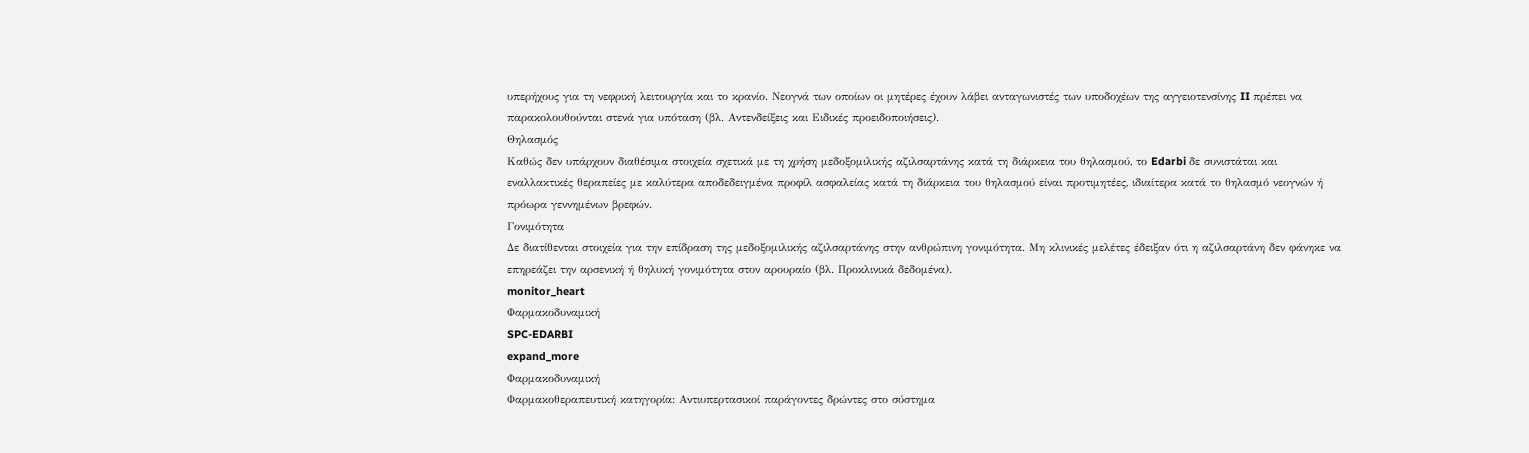υπερήχους για τη νεφρική λειτουργία και το κρανίο. Νεογνά των οποίων οι μητέρες έχουν λάβει ανταγωνιστές των υποδοχέων της αγγειοτενσίνης II πρέπει να παρακολουθούνται στενά για υπόταση (βλ. Αντενδείξεις και Ειδικές προειδοποιήσεις).
Θηλασμός
Καθώς δεν υπάρχουν διαθέσιμα στοιχεία σχετικά με τη χρήση μεδοξομιλικής αζιλσαρτάνης κατά τη διάρκεια του θηλασμού, το Edarbi δε συνιστάται και εναλλακτικές θεραπείες με καλύτερα αποδεδειγμένα προφίλ ασφαλείας κατά τη διάρκεια του θηλασμού είναι προτιμητέες, ιδιαίτερα κατά το θηλασμό νεογνών ή πρόωρα γεννημένων βρεφών.
Γονιμότητα
Δε διατίθενται στοιχεία για την επίδραση της μεδοξομιλικής αζιλσαρτάνης στην ανθρώπινη γονιμότητα. Μη κλινικές μελέτες έδειξαν ότι η αζιλσαρτάνη δεν φάνηκε να επηρεάζει την αρσενική ή θηλυκή γονιμότητα στον αρουραίο (βλ. Προκλινικά δεδομένα).
monitor_heart
Φαρμακοδυναμική
SPC-EDARBI
expand_more
Φαρμακοδυναμική
Φαρμακοθεραπευτική κατηγορία: Αντιυπερτασικοί παράγοντες δρώντες στο σύστημα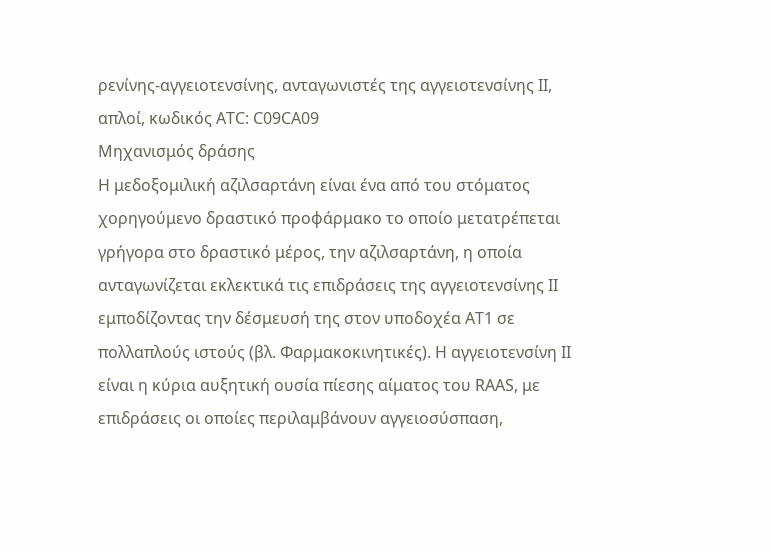ρενίνης-αγγειοτενσίνης, ανταγωνιστές της αγγειοτενσίνης ΙΙ, απλοί, κωδικός ATC: C09CA09
Μηχανισμός δράσης
Η μεδοξομιλική αζιλσαρτάνη είναι ένα από του στόματος χορηγούμενο δραστικό προφάρμακο το οποίο μετατρέπεται γρήγορα στο δραστικό μέρος, την αζιλσαρτάνη, η οποία ανταγωνίζεται εκλεκτικά τις επιδράσεις της αγγειοτενσίνης II εμποδίζοντας την δέσμευσή της στον υποδοχέα AT1 σε πολλαπλούς ιστούς (βλ. Φαρμακοκινητικές). Η αγγειοτενσίνη II είναι η κύρια αυξητική ουσία πίεσης αίματος του RAAS, με επιδράσεις οι οποίες περιλαμβάνουν αγγειοσύσπαση,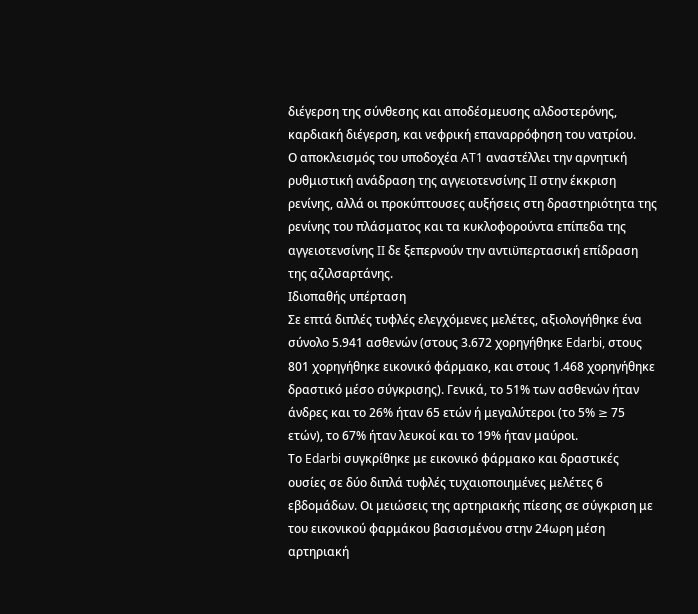διέγερση της σύνθεσης και αποδέσμευσης αλδοστερόνης, καρδιακή διέγερση, και νεφρική επαναρρόφηση του νατρίου.
Ο αποκλεισμός του υποδοχέα AT1 αναστέλλει την αρνητική ρυθμιστική ανάδραση της αγγειοτενσίνης II στην έκκριση ρενίνης, αλλά οι προκύπτουσες αυξήσεις στη δραστηριότητα της ρενίνης του πλάσματος και τα κυκλοφορούντα επίπεδα της αγγειοτενσίνης II δε ξεπερνούν την αντιϋπερτασική επίδραση της αζιλσαρτάνης.
Ιδιοπαθής υπέρταση
Σε επτά διπλές τυφλές ελεγχόμενες μελέτες, αξιολογήθηκε ένα σύνολο 5.941 ασθενών (στους 3.672 χορηγήθηκε Edarbi, στους 801 χορηγήθηκε εικονικό φάρμακο, και στους 1.468 χορηγήθηκε δραστικό μέσο σύγκρισης). Γενικά, το 51% των ασθενών ήταν άνδρες και το 26% ήταν 65 ετών ή μεγαλύτεροι (το 5% ≥ 75 ετών), το 67% ήταν λευκοί και το 19% ήταν μαύροι.
Το Edarbi συγκρίθηκε με εικονικό φάρμακο και δραστικές ουσίες σε δύο διπλά τυφλές τυχαιοποιημένες μελέτες 6 εβδομάδων. Οι μειώσεις της αρτηριακής πίεσης σε σύγκριση με του εικονικού φαρμάκου βασισμένου στην 24ωρη μέση αρτηριακή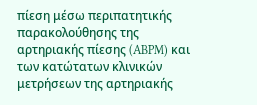πίεση μέσω περιπατητικής παρακολούθησης της αρτηριακής πίεσης (ABPM) και των κατώτατων κλινικών μετρήσεων της αρτηριακής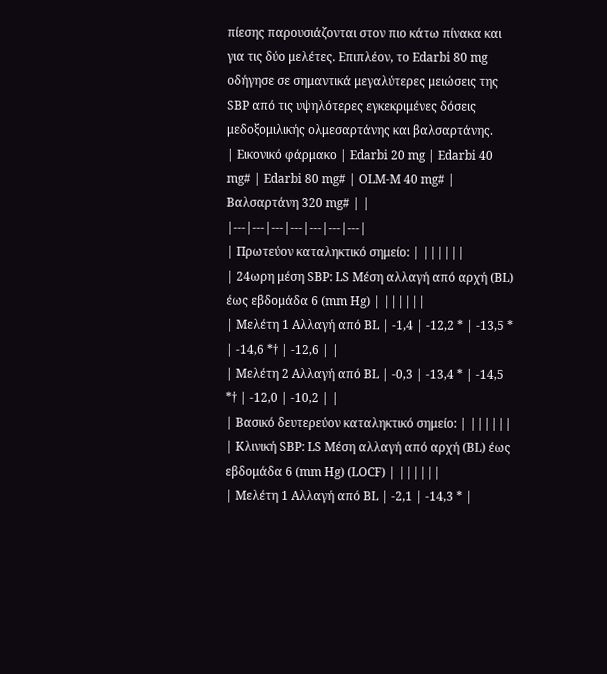πίεσης παρουσιάζονται στον πιο κάτω πίνακα και για τις δύο μελέτες. Επιπλέον, το Edarbi 80 mg οδήγησε σε σημαντικά μεγαλύτερες μειώσεις της SBP από τις υψηλότερες εγκεκριμένες δόσεις μεδοξομιλικής ολμεσαρτάνης και βαλσαρτάνης.
| Εικονικό φάρμακο | Edarbi 20 mg | Edarbi 40 mg# | Edarbi 80 mg# | OLM-M 40 mg# | Βαλσαρτάνη 320 mg# | |
|---|---|---|---|---|---|---|
| Πρωτεύον καταληκτικό σημείο: | ||||||
| 24ωρη μέση SBP: LS Μέση αλλαγή από αρχή (BL) έως εβδομάδα 6 (mm Hg) | ||||||
| Μελέτη 1 Αλλαγή από BL | -1,4 | -12,2 * | -13,5 * | -14,6 *† | -12,6 | |
| Μελέτη 2 Αλλαγή από BL | -0,3 | -13,4 * | -14,5 *† | -12,0 | -10,2 | |
| Βασικό δευτερεύον καταληκτικό σημείο: | ||||||
| Κλινική SBP: LS Μέση αλλαγή από αρχή (BL) έως εβδομάδα 6 (mm Hg) (LOCF) | ||||||
| Μελέτη 1 Αλλαγή από BL | -2,1 | -14,3 * |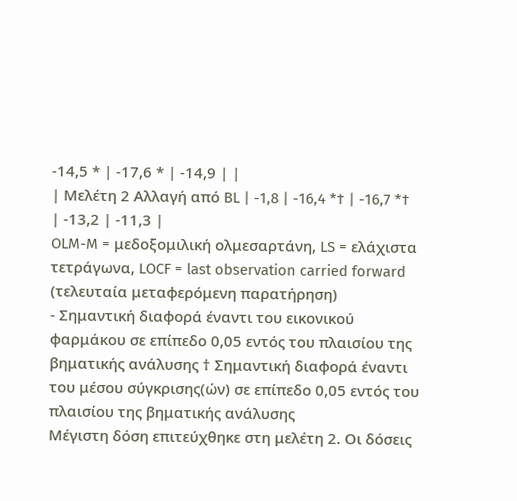-14,5 * | -17,6 * | -14,9 | |
| Μελέτη 2 Αλλαγή από BL | -1,8 | -16,4 *† | -16,7 *† | -13,2 | -11,3 |
OLM-M = μεδοξομιλική ολμεσαρτάνη, LS = ελάχιστα τετράγωνα, LOCF = last observation carried forward (τελευταία μεταφερόμενη παρατήρηση)
- Σημαντική διαφορά έναντι του εικονικού φαρμάκου σε επίπεδο 0,05 εντός του πλαισίου της βηματικής ανάλυσης † Σημαντική διαφορά έναντι του μέσου σύγκρισης(ών) σε επίπεδο 0,05 εντός του πλαισίου της βηματικής ανάλυσης
Μέγιστη δόση επιτεύχθηκε στη μελέτη 2. Οι δόσεις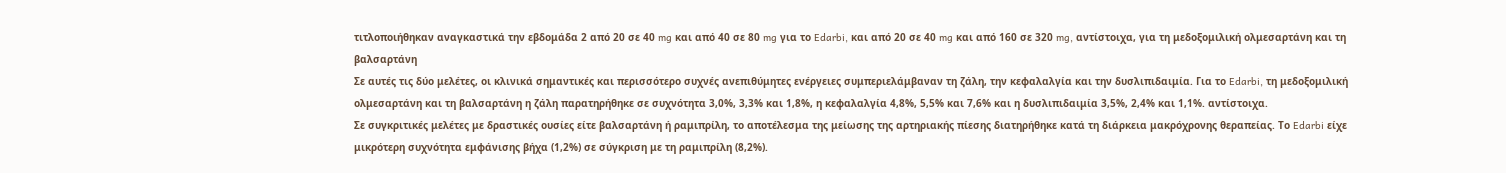τιτλοποιήθηκαν αναγκαστικά την εβδομάδα 2 από 20 σε 40 mg και από 40 σε 80 mg για το Edarbi, και από 20 σε 40 mg και από 160 σε 320 mg, αντίστοιχα, για τη μεδοξομιλική ολμεσαρτάνη και τη βαλσαρτάνη
Σε αυτές τις δύο μελέτες, οι κλινικά σημαντικές και περισσότερο συχνές ανεπιθύμητες ενέργειες συμπεριελάμβαναν τη ζάλη, την κεφαλαλγία και την δυσλιπιδαιμία. Για το Edarbi, τη μεδοξομιλική ολμεσαρτάνη και τη βαλσαρτάνη η ζάλη παρατηρήθηκε σε συχνότητα 3,0%, 3,3% και 1,8%, η κεφαλαλγία 4,8%, 5,5% και 7,6% και η δυσλιπιδαιμία 3,5%, 2,4% και 1,1%. αντίστοιχα.
Σε συγκριτικές μελέτες με δραστικές ουσίες είτε βαλσαρτάνη ή ραμιπρίλη, το αποτέλεσμα της μείωσης της αρτηριακής πίεσης διατηρήθηκε κατά τη διάρκεια μακρόχρονης θεραπείας. Το Edarbi είχε μικρότερη συχνότητα εμφάνισης βήχα (1,2%) σε σύγκριση με τη ραμιπρίλη (8,2%).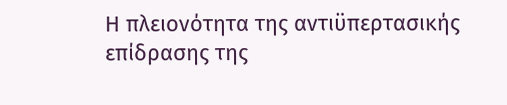Η πλειονότητα της αντιϋπερτασικής επίδρασης της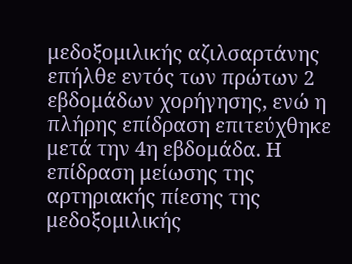μεδοξομιλικής αζιλσαρτάνης επήλθε εντός των πρώτων 2 εβδομάδων χορήγησης, ενώ η πλήρης επίδραση επιτεύχθηκε μετά την 4η εβδομάδα. Η επίδραση μείωσης της αρτηριακής πίεσης της μεδοξομιλικής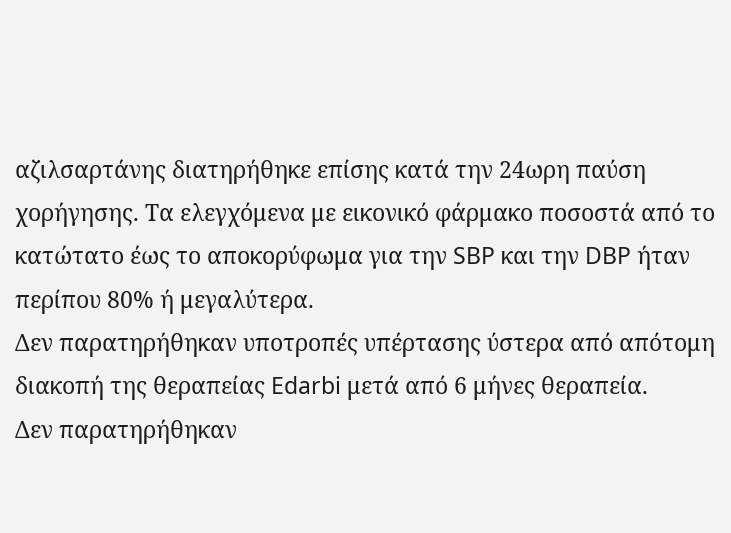αζιλσαρτάνης διατηρήθηκε επίσης κατά την 24ωρη παύση χορήγησης. Τα ελεγχόμενα με εικονικό φάρμακο ποσοστά από το κατώτατο έως το αποκορύφωμα για την SBP και την DBP ήταν περίπου 80% ή μεγαλύτερα.
Δεν παρατηρήθηκαν υποτροπές υπέρτασης ύστερα από απότομη διακοπή της θεραπείας Edarbi μετά από 6 μήνες θεραπεία.
Δεν παρατηρήθηκαν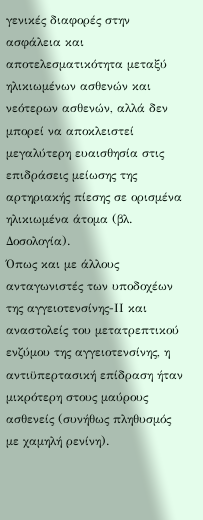γενικές διαφορές στην ασφάλεια και αποτελεσματικότητα μεταξύ ηλικιωμένων ασθενών και νεότερων ασθενών, αλλά δεν μπορεί να αποκλειστεί μεγαλύτερη ευαισθησία στις επιδράσεις μείωσης της αρτηριακής πίεσης σε ορισμένα ηλικιωμένα άτομα (βλ. Δοσολογία).
Όπως και με άλλους ανταγωνιστές των υποδοχέων της αγγειοτενσίνης-ΙΙ και αναστολείς του μετατρεπτικού ενζύμου της αγγειοτενσίνης, η αντιϋπερτασική επίδραση ήταν μικρότερη στους μαύρους ασθενείς (συνήθως πληθυσμός με χαμηλή ρενίνη).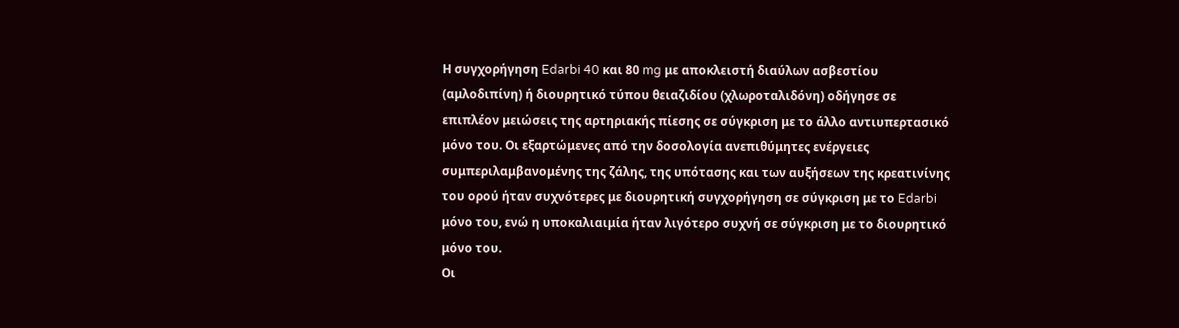Η συγχορήγηση Edarbi 40 και 80 mg με αποκλειστή διαύλων ασβεστίου (αμλοδιπίνη) ή διουρητικό τύπου θειαζιδίου (χλωροταλιδόνη) οδήγησε σε επιπλέον μειώσεις της αρτηριακής πίεσης σε σύγκριση με το άλλο αντιυπερτασικό μόνο του. Οι εξαρτώμενες από την δοσολογία ανεπιθύμητες ενέργειες συμπεριλαμβανομένης της ζάλης, της υπότασης και των αυξήσεων της κρεατινίνης του ορού ήταν συχνότερες με διουρητική συγχορήγηση σε σύγκριση με το Edarbi μόνο του, ενώ η υποκαλιαιμία ήταν λιγότερο συχνή σε σύγκριση με το διουρητικό μόνο του.
Οι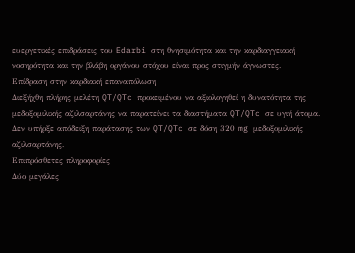ευεργετικές επιδράσεις του Edarbi στη θνησιμότητα και την καρδιαγγειακή νοσηρότητα και την βλάβη οργάνου στόχου είναι προς στιγμήν άγνωστες.
Επίδραση στην καρδιακή επαναπόλωση
Διεξήχθη πλήρης μελέτη QT/QTc προκειμένου να αξιολογηθεί η δυνατότητα της μεδοξομιλικής αζιλσαρτάνης να παρατείνει τα διαστήματα QT/QTc σε υγιή άτομα. Δεν υπήρξε απόδειξη παράτασης των QT/QTc σε δόση 320 mg μεδοξομιλικής αζιλσαρτάνης.
Επιπρόσθετες πληροφορίες
Δύο μεγάλες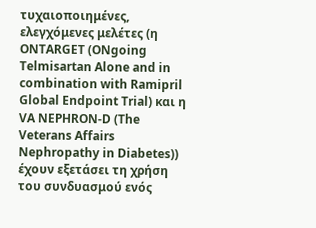τυχαιοποιημένες, ελεγχόμενες μελέτες (η ONTARGET (ONgoing Telmisartan Alone and in combination with Ramipril Global Endpoint Trial) και η VA NEPHRON-D (The Veterans Affairs Nephropathy in Diabetes)) έχουν εξετάσει τη χρήση του συνδυασμού ενός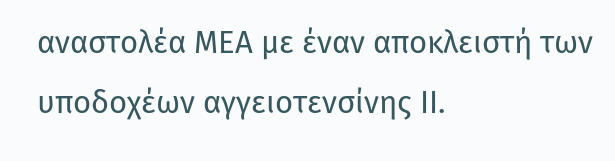αναστολέα ΜΕΑ με έναν αποκλειστή των υποδοχέων αγγειοτενσίνης II.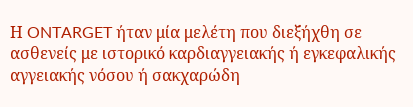Η ONTARGET ήταν μία μελέτη που διεξήχθη σε ασθενείς με ιστορικό καρδιαγγειακής ή εγκεφαλικής αγγειακής νόσου ή σακχαρώδη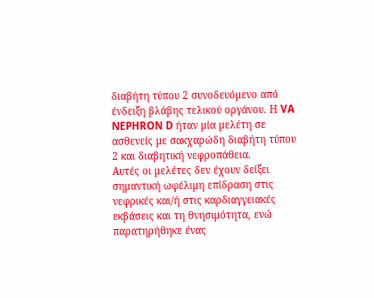διαβήτη τύπου 2 συνοδευόμενο από ένδειξη βλάβης τελικού οργάνου. Η VA NEPHRON D ήταν μία μελέτη σε ασθενείς με σακχαρώδη διαβήτη τύπου 2 και διαβητική νεφροπάθεια.
Αυτές οι μελέτες δεν έχουν δείξει σημαντική ωφέλιμη επίδραση στις νεφρικές και/ή στις καρδιαγγειακές εκβάσεις και τη θνησιμότητα, ενώ παρατηρήθηκε ένας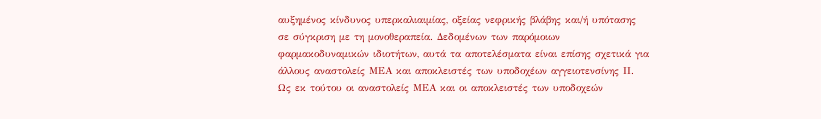αυξημένος κίνδυνος υπερκαλιαιμίας, οξείας νεφρικής βλάβης και/ή υπότασης σε σύγκριση με τη μονοθεραπεία. Δεδομένων των παρόμοιων φαρμακοδυναμικών ιδιοτήτων, αυτά τα αποτελέσματα είναι επίσης σχετικά για άλλους αναστολείς ΜΕΑ και αποκλειστές των υποδοχέων αγγειοτενσίνης ΙΙ.
Ως εκ τούτου οι αναστολείς ΜΕΑ και οι αποκλειστές των υποδοχεών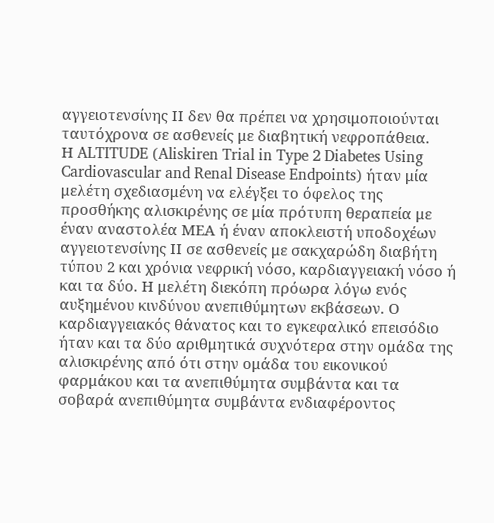αγγειοτενσίνης ΙΙ δεν θα πρέπει να χρησιμοποιούνται ταυτόχρονα σε ασθενείς με διαβητική νεφροπάθεια.
Η ALTITUDE (Aliskiren Trial in Type 2 Diabetes Using Cardiovascular and Renal Disease Endpoints) ήταν μία μελέτη σχεδιασμένη να ελέγξει το όφελος της προσθήκης αλισκιρένης σε μία πρότυπη θεραπεία με έναν αναστολέα ΜΕΑ ή έναν αποκλειστή υποδοχέων αγγειοτενσίνης ΙΙ σε ασθενείς με σακχαρώδη διαβήτη τύπου 2 και χρόνια νεφρική νόσο, καρδιαγγειακή νόσο ή και τα δύο. Η μελέτη διεκόπη πρόωρα λόγω ενός αυξημένου κινδύνου ανεπιθύμητων εκβάσεων. Ο καρδιαγγειακός θάνατος και το εγκεφαλικό επεισόδιο ήταν και τα δύο αριθμητικά συχνότερα στην ομάδα της αλισκιρένης από ότι στην ομάδα του εικονικού φαρμάκου και τα ανεπιθύμητα συμβάντα και τα σοβαρά ανεπιθύμητα συμβάντα ενδιαφέροντος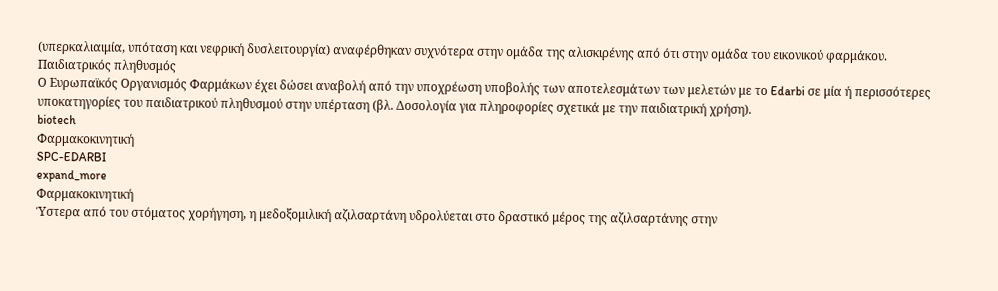(υπερκαλιαιμία, υπόταση και νεφρική δυσλειτουργία) αναφέρθηκαν συχνότερα στην ομάδα της αλισκιρένης από ότι στην ομάδα του εικονικού φαρμάκου.
Παιδιατρικός πληθυσμός
Ο Ευρωπαϊκός Οργανισμός Φαρμάκων έχει δώσει αναβολή από την υποχρέωση υποβολής των αποτελεσμάτων των μελετών με το Edarbi σε μία ή περισσότερες υποκατηγορίες του παιδιατρικού πληθυσμού στην υπέρταση (βλ. Δοσολογία για πληροφορίες σχετικά με την παιδιατρική χρήση).
biotech
Φαρμακοκινητική
SPC-EDARBI
expand_more
Φαρμακοκινητική
Ύστερα από του στόματος χορήγηση, η μεδοξομιλική αζιλσαρτάνη υδρολύεται στο δραστικό μέρος της αζιλσαρτάνης στην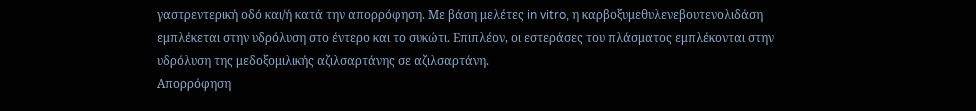γαστρεντερική οδό και/ή κατά την απορρόφηση. Με βάση μελέτες in vitro, η καρβοξυμεθυλενεβουτενολιδάση εμπλέκεται στην υδρόλυση στο έντερο και το συκώτι. Επιπλέον, οι εστεράσες του πλάσματος εμπλέκονται στην υδρόλυση της μεδοξομιλικής αζιλσαρτάνης σε αζιλσαρτάνη.
Απορρόφηση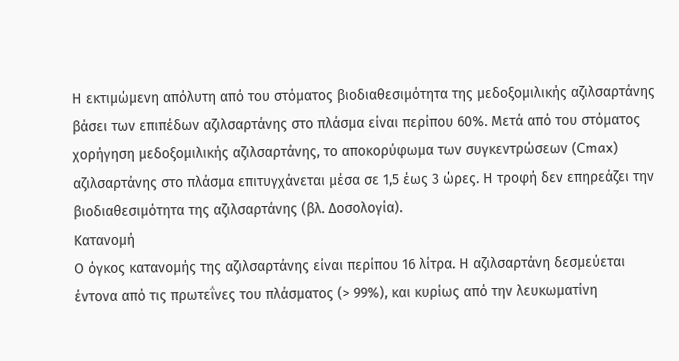Η εκτιμώμενη απόλυτη από του στόματος βιοδιαθεσιμότητα της μεδοξομιλικής αζιλσαρτάνης βάσει των επιπέδων αζιλσαρτάνης στο πλάσμα είναι περίπου 60%. Μετά από του στόματος χορήγηση μεδοξομιλικής αζιλσαρτάνης, το αποκορύφωμα των συγκεντρώσεων (Cmax) αζιλσαρτάνης στο πλάσμα επιτυγχάνεται μέσα σε 1,5 έως 3 ώρες. Η τροφή δεν επηρεάζει την βιοδιαθεσιμότητα της αζιλσαρτάνης (βλ. Δοσολογία).
Κατανομή
Ο όγκος κατανομής της αζιλσαρτάνης είναι περίπου 16 λίτρα. Η αζιλσαρτάνη δεσμεύεται έντονα από τις πρωτεΐνες του πλάσματος (> 99%), και κυρίως από την λευκωματίνη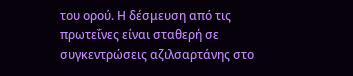του ορού. Η δέσμευση από τις πρωτεΐνες είναι σταθερή σε συγκεντρώσεις αζιλσαρτάνης στο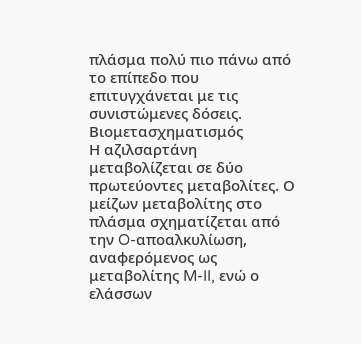πλάσμα πολύ πιο πάνω από το επίπεδο που επιτυγχάνεται με τις συνιστώμενες δόσεις.
Βιομετασχηματισμός
Η αζιλσαρτάνη μεταβολίζεται σε δύο πρωτεύοντες μεταβολίτες. Ο μείζων μεταβολίτης στο πλάσμα σχηματίζεται από την O-αποαλκυλίωση, αναφερόμενος ως μεταβολίτης M-II, ενώ ο ελάσσων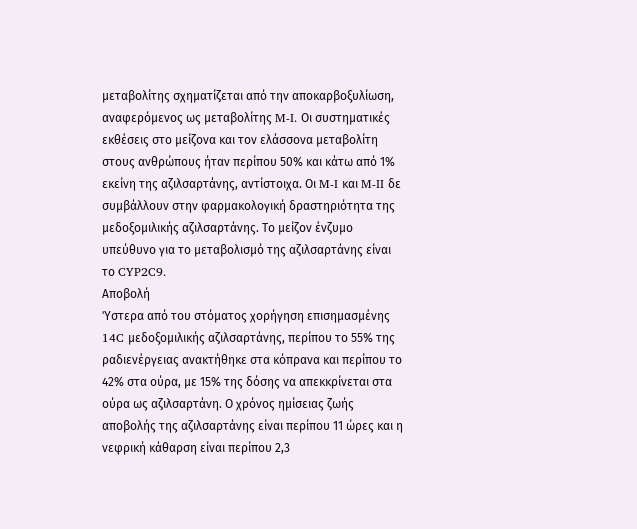μεταβολίτης σχηματίζεται από την αποκαρβοξυλίωση, αναφερόμενος ως μεταβολίτης M-I. Οι συστηματικές εκθέσεις στο μείζονα και τον ελάσσονα μεταβολίτη στους ανθρώπους ήταν περίπου 50% και κάτω από 1% εκείνη της αζιλσαρτάνης, αντίστοιχα. Οι M-I και M-II δε συμβάλλουν στην φαρμακολογική δραστηριότητα της μεδοξομιλικής αζιλσαρτάνης. Το μείζον ένζυμο υπεύθυνο για το μεταβολισμό της αζιλσαρτάνης είναι το CYP2C9.
Αποβολή
Ύστερα από του στόματος χορήγηση επισημασμένης 14C μεδοξομιλικής αζιλσαρτάνης, περίπου το 55% της ραδιενέργειας ανακτήθηκε στα κόπρανα και περίπου το 42% στα ούρα, με 15% της δόσης να απεκκρίνεται στα ούρα ως αζιλσαρτάνη. Ο χρόνος ημίσειας ζωής αποβολής της αζιλσαρτάνης είναι περίπου 11 ώρες και η νεφρική κάθαρση είναι περίπου 2,3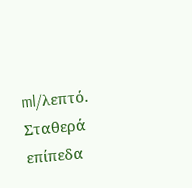ml/λεπτό. Σταθερά επίπεδα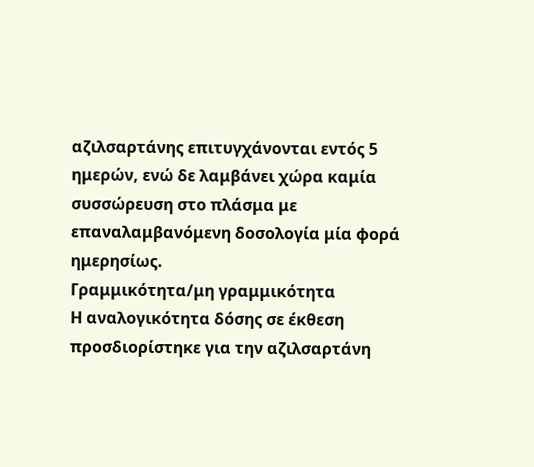αζιλσαρτάνης επιτυγχάνονται εντός 5 ημερών, ενώ δε λαμβάνει χώρα καμία συσσώρευση στο πλάσμα με επαναλαμβανόμενη δοσολογία μία φορά ημερησίως.
Γραμμικότητα/μη γραμμικότητα
Η αναλογικότητα δόσης σε έκθεση προσδιορίστηκε για την αζιλσαρτάνη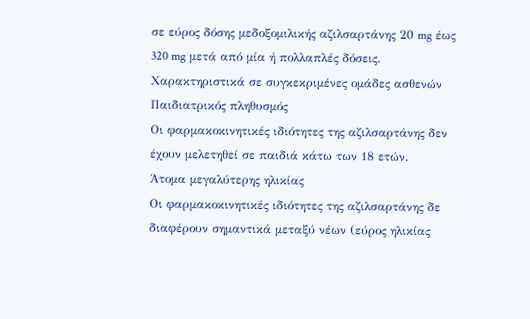σε εύρος δόσης μεδοξομιλικής αζιλσαρτάνης 20 mg έως 320 mg μετά από μία ή πολλαπλές δόσεις.
Χαρακτηριστικά σε συγκεκριμένες ομάδες ασθενών
Παιδιατρικός πληθυσμός
Οι φαρμακοκινητικές ιδιότητες της αζιλσαρτάνης δεν έχουν μελετηθεί σε παιδιά κάτω των 18 ετών.
Άτομα μεγαλύτερης ηλικίας
Οι φαρμακοκινητικές ιδιότητες της αζιλσαρτάνης δε διαφέρουν σημαντικά μεταξύ νέων (εύρος ηλικίας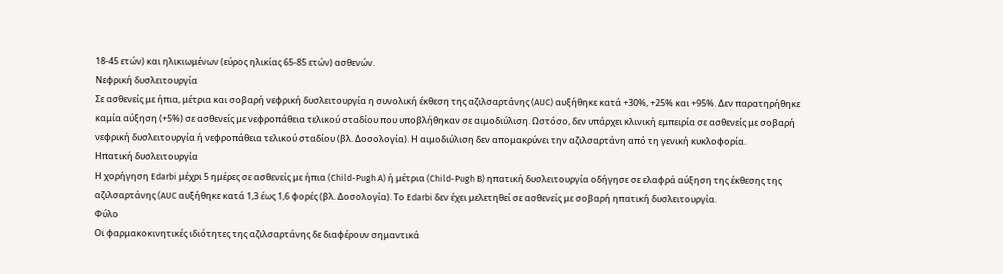18-45 ετών) και ηλικιωμένων (εύρος ηλικίας 65-85 ετών) ασθενών.
Νεφρική δυσλειτουργία
Σε ασθενείς με ήπια, μέτρια και σοβαρή νεφρική δυσλειτουργία η συνολική έκθεση της αζιλσαρτάνης (AUC) αυξήθηκε κατά +30%, +25% και +95%. Δεν παρατηρήθηκε καμία αύξηση (+5%) σε ασθενείς με νεφροπάθεια τελικού σταδίου που υποβλήθηκαν σε αιμοδιύλιση. Ωστόσο, δεν υπάρχει κλινική εμπειρία σε ασθενείς με σοβαρή νεφρική δυσλειτουργία ή νεφροπάθεια τελικού σταδίου (βλ. Δοσολογία). Η αιμοδιύλιση δεν απομακρύνει την αζιλσαρτάνη από τη γενική κυκλοφορία.
Ηπατική δυσλειτουργία
Η χορήγηση Edarbi μέχρι 5 ημέρες σε ασθενείς με ήπια (Child-Pugh A) ή μέτρια (Child-Pugh B) ηπατική δυσλειτουργία οδήγησε σε ελαφρά αύξηση της έκθεσης της αζιλσαρτάνης (AUC αυξήθηκε κατά 1,3 έως 1,6 φορές (βλ. Δοσολογία). Το Edarbi δεν έχει μελετηθεί σε ασθενείς με σοβαρή ηπατική δυσλειτουργία.
Φύλο
Οι φαρμακοκινητικές ιδιότητες της αζιλσαρτάνης δε διαφέρουν σημαντικά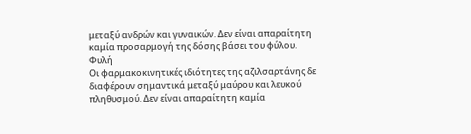μεταξύ ανδρών και γυναικών. Δεν είναι απαραίτητη καμία προσαρμογή της δόσης βάσει του φύλου.
Φυλή
Οι φαρμακοκινητικές ιδιότητες της αζιλσαρτάνης δε διαφέρουν σημαντικά μεταξύ μαύρου και λευκού πληθυσμού. Δεν είναι απαραίτητη καμία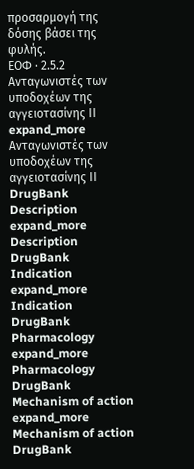προσαρμογή της δόσης βάσει της φυλής.
ΕΟΦ · 2.5.2
Ανταγωνιστές των υποδοχέων της αγγειοτασίνης ΙΙ
expand_more
Ανταγωνιστές των υποδοχέων της αγγειοτασίνης ΙΙ
DrugBank
Description
expand_more
Description
DrugBank
Indication
expand_more
Indication
DrugBank
Pharmacology
expand_more
Pharmacology
DrugBank
Mechanism of action
expand_more
Mechanism of action
DrugBank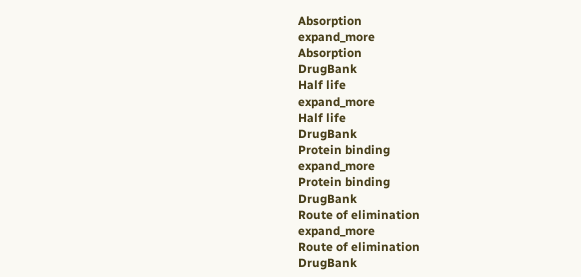Absorption
expand_more
Absorption
DrugBank
Half life
expand_more
Half life
DrugBank
Protein binding
expand_more
Protein binding
DrugBank
Route of elimination
expand_more
Route of elimination
DrugBank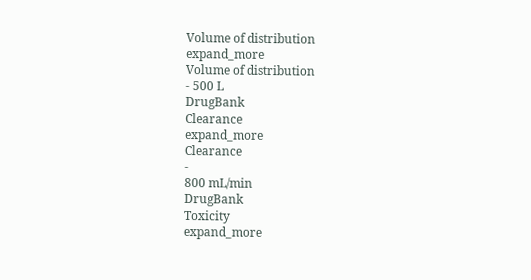Volume of distribution
expand_more
Volume of distribution
- 500 L
DrugBank
Clearance
expand_more
Clearance
-
800 mL/min
DrugBank
Toxicity
expand_more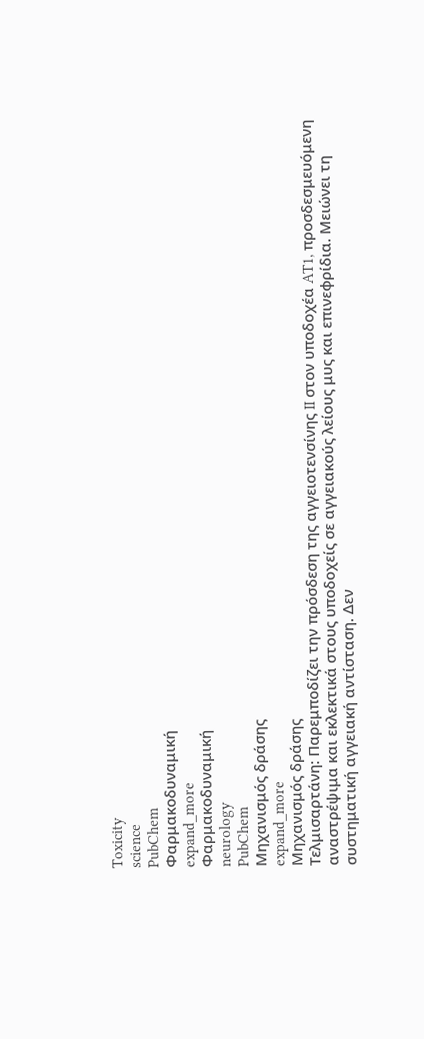Toxicity
science
PubChem
Φαρμακοδυναμική
expand_more
Φαρμακοδυναμική
neurology
PubChem
Μηχανισμός δράσης
expand_more
Μηχανισμός δράσης
Τελμισαρτάνη: Παρεμποδίζει την πρόσδεση της αγγειοτενσίνης II στον υποδοχέα AT1, προσδεσμευόμενη αναστρέψιμα και εκλεκτικά στους υποδοχείς σε αγγειακούς λείους μυς και επινεφρίδια. Μειώνει τη συστηματική αγγειακή αντίσταση. Δεν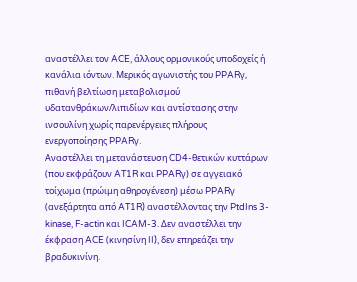αναστέλλει τον ACE, άλλους ορμονικούς υποδοχείς ή κανάλια ιόντων. Μερικός αγωνιστής του PPARγ, πιθανή βελτίωση μεταβολισμού υδατανθράκων/λιπιδίων και αντίστασης στην ινσουλίνη χωρίς παρενέργειες πλήρους ενεργοποίησης PPARγ.
Αναστέλλει τη μετανάστευση CD4-θετικών κυττάρων (που εκφράζουν AT1R και PPARγ) σε αγγειακό τοίχωμα (πρώιμη αθηρογένεση) μέσω PPARγ (ανεξάρτητα από AT1R) αναστέλλοντας την PtdIns 3-kinase, F-actin και ICAM-3. Δεν αναστέλλει την έκφραση ACE (κινησίνη II), δεν επηρεάζει την βραδυκινίνη.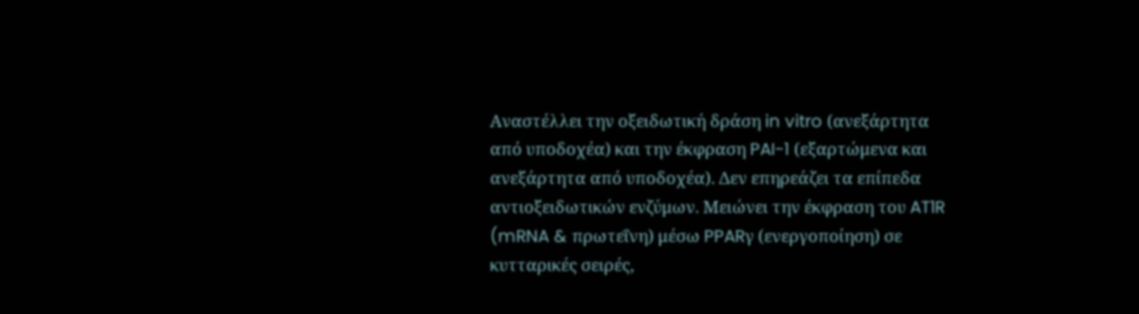Αναστέλλει την οξειδωτική δράση in vitro (ανεξάρτητα από υποδοχέα) και την έκφραση PAI-1 (εξαρτώμενα και ανεξάρτητα από υποδοχέα). Δεν επηρεάζει τα επίπεδα αντιοξειδωτικών ενζύμων. Μειώνει την έκφραση του AT1R (mRNA & πρωτεΐνη) μέσω PPARγ (ενεργοποίηση) σε κυτταρικές σειρές,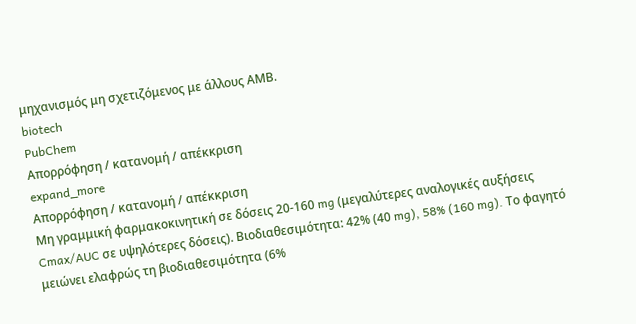μηχανισμός μη σχετιζόμενος με άλλους ΑΜΒ.
biotech
PubChem
Απορρόφηση / κατανομή / απέκκριση
expand_more
Απορρόφηση / κατανομή / απέκκριση
Μη γραμμική φαρμακοκινητική σε δόσεις 20-160 mg (μεγαλύτερες αναλογικές αυξήσεις Cmax/AUC σε υψηλότερες δόσεις). Βιοδιαθεσιμότητα: 42% (40 mg), 58% (160 mg). Το φαγητό μειώνει ελαφρώς τη βιοδιαθεσιμότητα (6%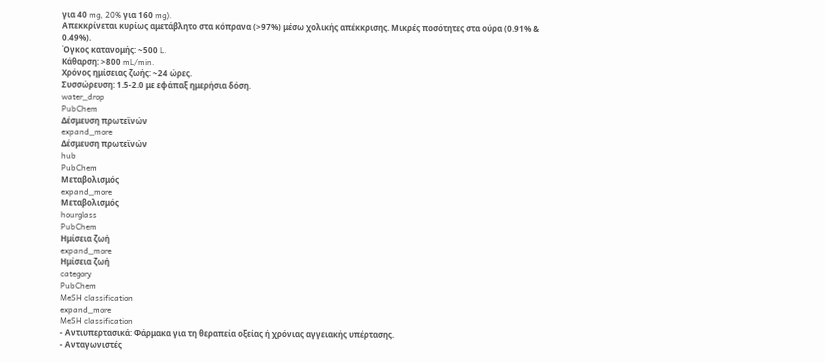για 40 mg, 20% για 160 mg).
Απεκκρίνεται κυρίως αμετάβλητο στα κόπρανα (>97%) μέσω χολικής απέκκρισης. Μικρές ποσότητες στα ούρα (0.91% & 0.49%).
Όγκος κατανομής: ~500 L.
Κάθαρση: >800 mL/min.
Χρόνος ημίσειας ζωής: ~24 ώρες.
Συσσώρευση: 1.5-2.0 με εφάπαξ ημερήσια δόση.
water_drop
PubChem
Δέσμευση πρωτεϊνών
expand_more
Δέσμευση πρωτεϊνών
hub
PubChem
Μεταβολισμός
expand_more
Μεταβολισμός
hourglass
PubChem
Ημίσεια ζωή
expand_more
Ημίσεια ζωή
category
PubChem
MeSH classification
expand_more
MeSH classification
- Αντιυπερτασικά: Φάρμακα για τη θεραπεία οξείας ή χρόνιας αγγειακής υπέρτασης.
- Ανταγωνιστές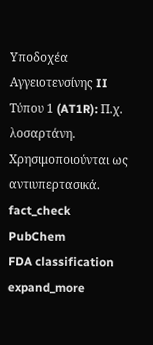Υποδοχέα Αγγειοτενσίνης II Τύπου 1 (AT1R): Π.χ. λοσαρτάνη. Χρησιμοποιούνται ως αντιυπερτασικά.
fact_check
PubChem
FDA classification
expand_more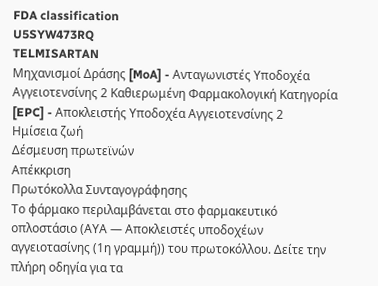FDA classification
U5SYW473RQ
TELMISARTAN
Μηχανισμοί Δράσης [MoA] - Ανταγωνιστές Υποδοχέα Αγγειοτενσίνης 2 Καθιερωμένη Φαρμακολογική Κατηγορία [EPC] - Αποκλειστής Υποδοχέα Αγγειοτενσίνης 2
Ημίσεια ζωή
Δέσμευση πρωτεϊνών
Απέκκριση
Πρωτόκολλα Συνταγογράφησης
Το φάρμακο περιλαμβάνεται στο φαρμακευτικό οπλοστάσιο (ΑΥΑ — Αποκλειστές υποδοχέων αγγειοτασίνης (1η γραμμή)) του πρωτοκόλλου. Δείτε την πλήρη οδηγία για τα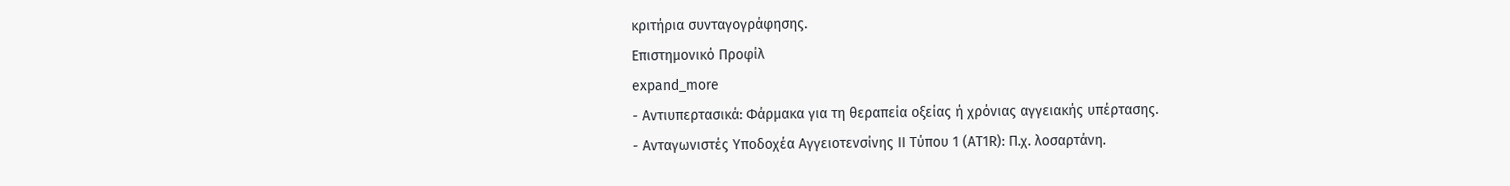κριτήρια συνταγογράφησης.
Επιστημονικό Προφίλ
expand_more
- Αντιυπερτασικά: Φάρμακα για τη θεραπεία οξείας ή χρόνιας αγγειακής υπέρτασης.
- Ανταγωνιστές Υποδοχέα Αγγειοτενσίνης II Τύπου 1 (AT1R): Π.χ. λοσαρτάνη.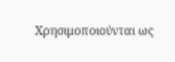Χρησιμοποιούνται ως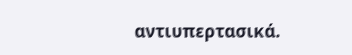αντιυπερτασικά.